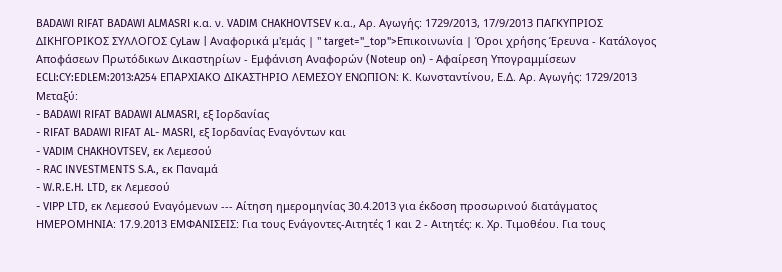BADAWI RIFAT BADAWI ALMASRI κ.α. ν. VADIM CHAKHOVTSEV κ.α., Aρ. Αγωγής: 1729/2013, 17/9/2013 ΠΑΓΚΥΠΡΙΟΣ ΔΙΚΗΓΟΡΙΚΟΣ ΣΥΛΛΟΓΟΣ CyLaw | Αναφορικά μ'εμάς | " target="_top">Επικοινωνία | Όροι χρήσης Έρευνα - Κατάλογος Αποφάσεων Πρωτόδικων Δικαστηρίων - Εμφάνιση Αναφορών (Noteup on) - Αφαίρεση Υπογραμμίσεων ECLI:CY:EDLEM:2013:A254 ΕΠΑΡΧΙΑΚΟ ΔΙΚΑΣΤΗΡΙΟ ΛΕΜΕΣΟΥ ΕΝΩΠΙΟΝ: Κ. Κωνσταντίνου, Ε.Δ. Aρ. Αγωγής: 1729/2013 Μεταξύ:
- BADAWI RIFAT BADAWI ALMASRI, εξ Ιορδανίας
- RIFAT BADAWI RIFAT AL- MASRI, εξ Ιορδανίας Εναγόντων και
- VADIM CHAKHOVTSEV, εκ Λεμεσού
- RAC INVESTMENTS S.A., εκ Παναμά
- W.R.E.H. LTD, εκ Λεμεσού
- VIPP LTD, εκ Λεμεσού Εναγόμενων --- Αίτηση ημερομηνίας 30.4.2013 για έκδοση προσωρινού διατάγματος ΗΜΕΡΟΜΗΝΙΑ: 17.9.2013 ΕΜΦΑΝΙΣΕΙΣ: Για τους Ενάγοντες-Αιτητές 1 και 2 - Αιτητές: κ. Χρ. Τιμοθέου. Για τους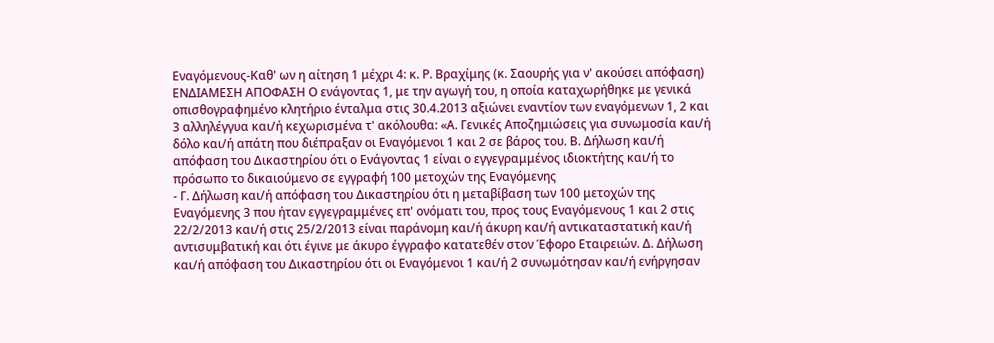Εναγόμενους-Καθ' ων η αίτηση 1 μέχρι 4: κ. Ρ. Βραχίμης (κ. Σαουρής για ν' ακούσει απόφαση) ΕΝΔΙΑΜΕΣΗ ΑΠΟΦΑΣΗ Ο ενάγοντας 1, με την αγωγή του, η οποία καταχωρήθηκε με γενικά οπισθογραφημένο κλητήριο ένταλμα στις 30.4.2013 αξιώνει εναντίον των εναγόμενων 1, 2 και 3 αλληλέγγυα και/ή κεχωρισμένα τ' ακόλουθα: «Α. Γενικές Αποζημιώσεις για συνωμοσία και/ή δόλο και/ή απάτη που διέπραξαν οι Εναγόμενοι 1 και 2 σε βάρος του. Β. Δήλωση και/ή απόφαση του Δικαστηρίου ότι ο Ενάγοντας 1 είναι ο εγγεγραμμένος ιδιοκτήτης και/ή το πρόσωπο το δικαιούμενο σε εγγραφή 100 μετοχών της Εναγόμενης
- Γ. Δήλωση και/ή απόφαση του Δικαστηρίου ότι η μεταβίβαση των 100 μετοχών της Εναγόμενης 3 που ήταν εγγεγραμμένες επ' ονόματι του, προς τους Εναγόμενους 1 και 2 στις 22/2/2013 και/ή στις 25/2/2013 είναι παράνομη και/ή άκυρη και/ή αντικαταστατική και/ή αντισυμβατική και ότι έγινε με άκυρο έγγραφο κατατεθέν στον Έφορο Εταιρειών. Δ. Δήλωση και/ή απόφαση του Δικαστηρίου ότι οι Εναγόμενοι 1 και/ή 2 συνωμότησαν και/ή ενήργησαν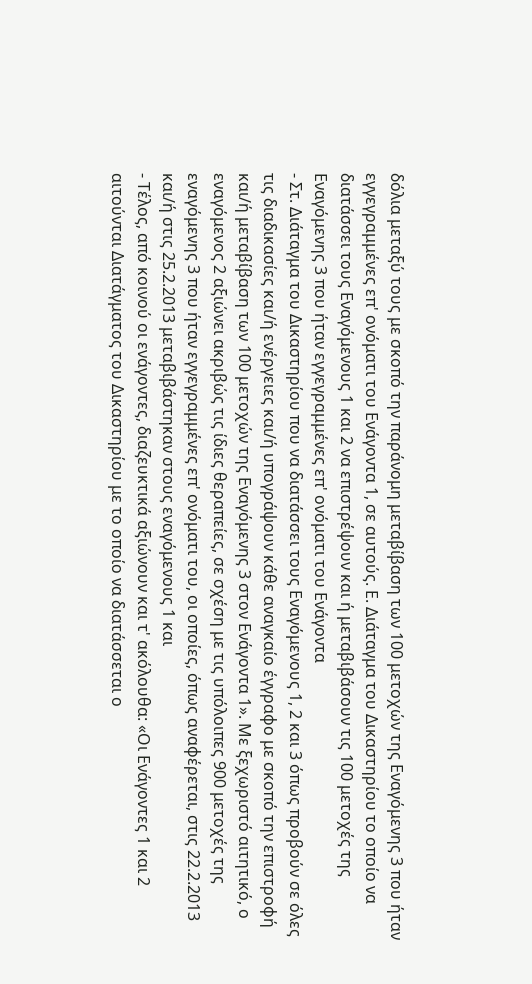δόλια μεταξύ τους με σκοπό την παράνομη μεταβίβαση των 100 μετοχών της Εναγόμενης 3 που ήταν εγγεγραμμένες επ' ονόματι του Ενάγοντα 1, σε αυτούς. Ε. Διάταγμα του Δικαστηρίου το οποίο να διατάσσει τους Εναγόμενους 1 και 2 να επιστρέψουν και ή μεταβιβάσουν τις 100 μετοχές της Εναγόμενης 3 που ήταν εγγεγραμμένες επ' ονόματι του Ενάγοντα
- Στ. Διάταγμα του Δικαστηρίου που να διατάσσει τους Εναγόμενους 1, 2 και 3 όπως προβούν σε όλες τις διαδικασίες και/ή ενέργειες και/ή υπογράψουν κάθε αναγκαίο έγγραφο με σκοπό την επιστροφή και/ή μεταβίβαση των 100 μετοχών της Εναγόμενης 3 στον Ενάγοντα 1». Με ξεχωριστό αιτητικό, ο εναγόμενος 2 αξιώνει ακριβώς τις ίδιες θεραπείες, σε σχέση με τις υπόλοιπες 900 μετοχές της εναγόμενης 3 που ήταν εγγεγραμμένες επ' ονόματι του, οι οποίες, όπως αναφέρεται, στις 22.2.2013 και/ή στις 25.2.2013 μεταβιβάστηκαν στους εναγόμενους 1 και
- Τέλος, από κοινού οι ενάγοντες, διαζευκτικά αξιώνουν και τ' ακόλουθα: «Οι Ενάγοντες 1 και 2 αιτούνται Διατάγματος του Δικαστηρίου με το οποίο να διατάσσεται ο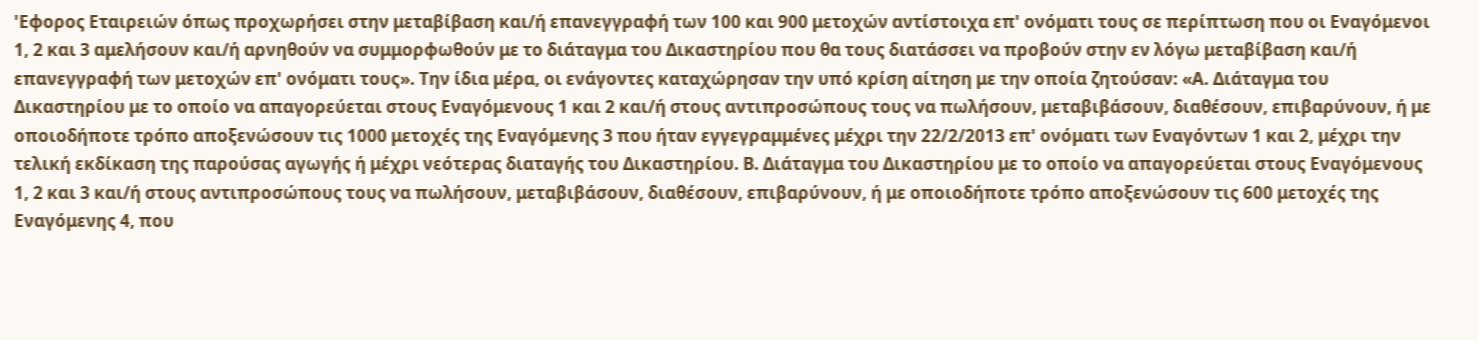'Εφορος Εταιρειών όπως προχωρήσει στην μεταβίβαση και/ή επανεγγραφή των 100 και 900 μετοχών αντίστοιχα επ' ονόματι τους σε περίπτωση που οι Εναγόμενοι 1, 2 και 3 αμελήσουν και/ή αρνηθούν να συμμορφωθούν με το διάταγμα του Δικαστηρίου που θα τους διατάσσει να προβούν στην εν λόγω μεταβίβαση και/ή επανεγγραφή των μετοχών επ' ονόματι τους». Την ίδια μέρα, οι ενάγοντες καταχώρησαν την υπό κρίση αίτηση με την οποία ζητούσαν: «Α. Διάταγμα του Δικαστηρίου με το οποίο να απαγορεύεται στους Εναγόμενους 1 και 2 και/ή στους αντιπροσώπους τους να πωλήσουν, μεταβιβάσουν, διαθέσουν, επιβαρύνουν, ή με οποιοδήποτε τρόπο αποξενώσουν τις 1000 μετοχές της Εναγόμενης 3 που ήταν εγγεγραμμένες μέχρι την 22/2/2013 επ' ονόματι των Εναγόντων 1 και 2, μέχρι την τελική εκδίκαση της παρούσας αγωγής ή μέχρι νεότερας διαταγής του Δικαστηρίου. Β. Διάταγμα του Δικαστηρίου με το οποίο να απαγορεύεται στους Εναγόμενους 1, 2 και 3 και/ή στους αντιπροσώπους τους να πωλήσουν, μεταβιβάσουν, διαθέσουν, επιβαρύνουν, ή με οποιοδήποτε τρόπο αποξενώσουν τις 600 μετοχές της Εναγόμενης 4, που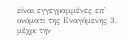είναι εγγεγραμμένες επ' ονόματι της Εναγόμενης 3, μέχρι την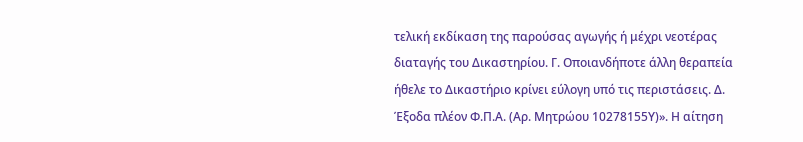τελική εκδίκαση της παρούσας αγωγής ή μέχρι νεοτέρας διαταγής του Δικαστηρίου. Γ. Οποιανδήποτε άλλη θεραπεία ήθελε το Δικαστήριο κρίνει εύλογη υπό τις περιστάσεις. Δ. Έξοδα πλέον Φ.Π.Α. (Αρ. Μητρώου 10278155Υ)». Η αίτηση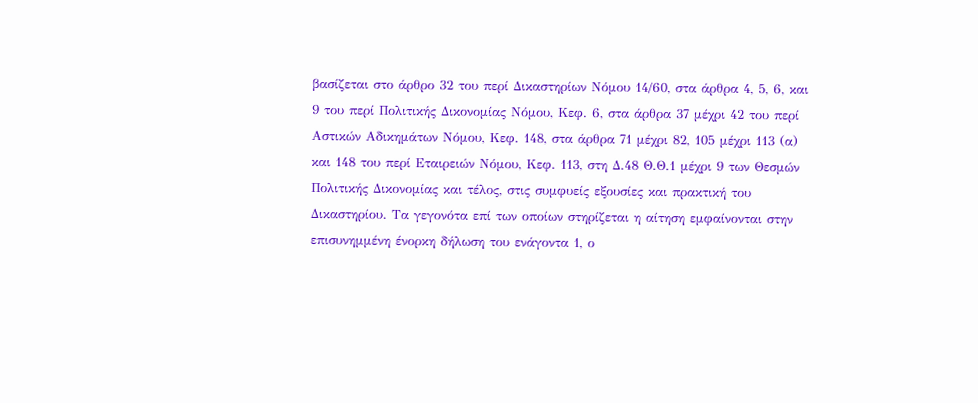βασίζεται στο άρθρο 32 του περί Δικαστηρίων Νόμου 14/60, στα άρθρα 4, 5, 6, και 9 του περί Πολιτικής Δικονομίας Νόμου, Κεφ. 6, στα άρθρα 37 μέχρι 42 του περί Αστικών Αδικημάτων Νόμου, Κεφ. 148, στα άρθρα 71 μέχρι 82, 105 μέχρι 113 (α) και 148 του περί Εταιρειών Νόμου, Κεφ. 113, στη Δ.48 Θ.Θ.1 μέχρι 9 των Θεσμών Πολιτικής Δικονομίας και τέλος, στις συμφυείς εξουσίες και πρακτική του Δικαστηρίου. Τα γεγονότα επί των οποίων στηρίζεται η αίτηση εμφαίνονται στην επισυνημμένη ένορκη δήλωση του ενάγοντα 1, ο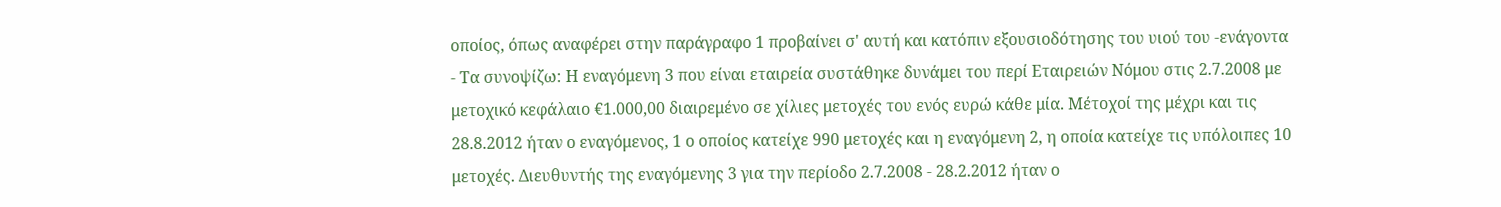οποίος, όπως αναφέρει στην παράγραφο 1 προβαίνει σ' αυτή και κατόπιν εξουσιοδότησης του υιού του -ενάγοντα
- Τα συνοψίζω: Η εναγόμενη 3 που είναι εταιρεία συστάθηκε δυνάμει του περί Εταιρειών Νόμου στις 2.7.2008 με μετοχικό κεφάλαιο €1.000,00 διαιρεμένο σε χίλιες μετοχές του ενός ευρώ κάθε μία. Μέτοχοί της μέχρι και τις 28.8.2012 ήταν ο εναγόμενος, 1 ο οποίος κατείχε 990 μετοχές και η εναγόμενη 2, η οποία κατείχε τις υπόλοιπες 10 μετοχές. Διευθυντής της εναγόμενης 3 για την περίοδο 2.7.2008 - 28.2.2012 ήταν ο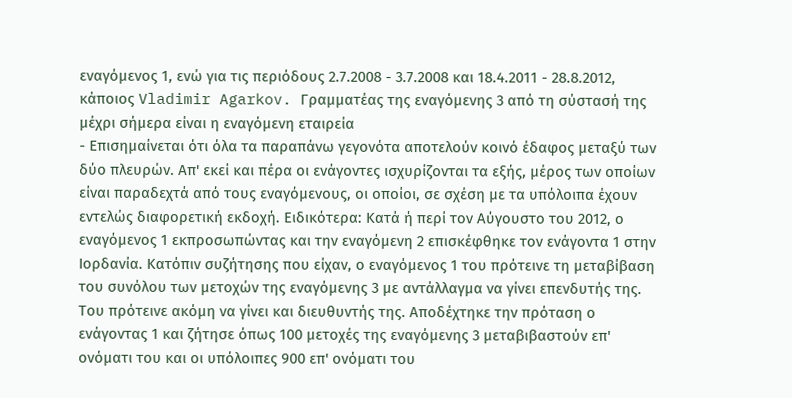εναγόμενος 1, ενώ για τις περιόδους 2.7.2008 - 3.7.2008 και 18.4.2011 - 28.8.2012, κάποιος Vladimir Agarkov. Γραμματέας της εναγόμενης 3 από τη σύστασή της μέχρι σήμερα είναι η εναγόμενη εταιρεία
- Επισημαίνεται ότι όλα τα παραπάνω γεγονότα αποτελούν κοινό έδαφος μεταξύ των δύο πλευρών. Απ' εκεί και πέρα οι ενάγοντες ισχυρίζονται τα εξής, μέρος των οποίων είναι παραδεχτά από τους εναγόμενους, οι οποίοι, σε σχέση με τα υπόλοιπα έχουν εντελώς διαφορετική εκδοχή. Ειδικότερα: Κατά ή περί τον Αύγουστο του 2012, ο εναγόμενος 1 εκπροσωπώντας και την εναγόμενη 2 επισκέφθηκε τον ενάγοντα 1 στην Ιορδανία. Κατόπιν συζήτησης που είχαν, ο εναγόμενος 1 του πρότεινε τη μεταβίβαση του συνόλου των μετοχών της εναγόμενης 3 με αντάλλαγμα να γίνει επενδυτής της. Του πρότεινε ακόμη να γίνει και διευθυντής της. Αποδέχτηκε την πρόταση ο ενάγοντας 1 και ζήτησε όπως 100 μετοχές της εναγόμενης 3 μεταβιβαστούν επ' ονόματι του και οι υπόλοιπες 900 επ' ονόματι του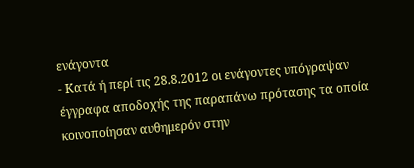ενάγοντα
- Κατά ή περί τις 28.8.2012 οι ενάγοντες υπόγραψαν έγγραφα αποδοχής της παραπάνω πρότασης τα οποία κοινοποίησαν αυθημερόν στην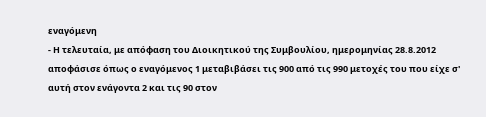εναγόμενη
- Η τελευταία, με απόφαση του Διοικητικού της Συμβουλίου, ημερομηνίας 28.8.2012 αποφάσισε όπως ο εναγόμενος 1 μεταβιβάσει τις 900 από τις 990 μετοχές του που είχε σ' αυτή στον ενάγοντα 2 και τις 90 στον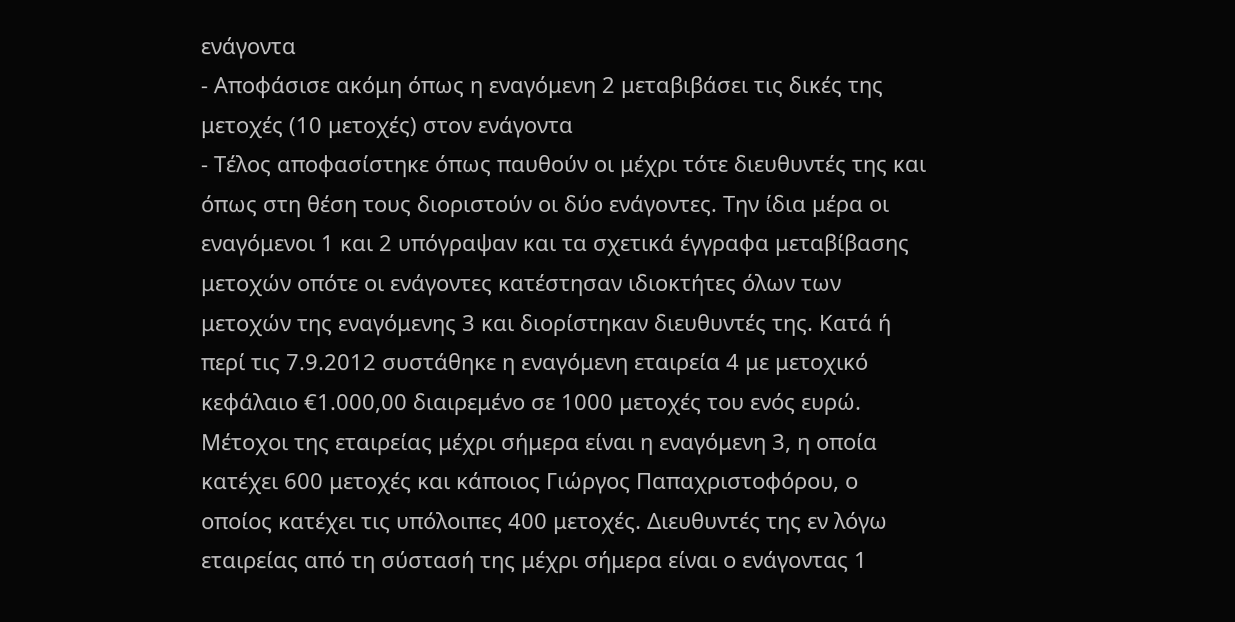ενάγοντα
- Αποφάσισε ακόμη όπως η εναγόμενη 2 μεταβιβάσει τις δικές της μετοχές (10 μετοχές) στον ενάγοντα
- Τέλος αποφασίστηκε όπως παυθούν οι μέχρι τότε διευθυντές της και όπως στη θέση τους διοριστούν οι δύο ενάγοντες. Την ίδια μέρα οι εναγόμενοι 1 και 2 υπόγραψαν και τα σχετικά έγγραφα μεταβίβασης μετοχών οπότε οι ενάγοντες κατέστησαν ιδιοκτήτες όλων των μετοχών της εναγόμενης 3 και διορίστηκαν διευθυντές της. Κατά ή περί τις 7.9.2012 συστάθηκε η εναγόμενη εταιρεία 4 με μετοχικό κεφάλαιο €1.000,00 διαιρεμένο σε 1000 μετοχές του ενός ευρώ. Μέτοχοι της εταιρείας μέχρι σήμερα είναι η εναγόμενη 3, η οποία κατέχει 600 μετοχές και κάποιος Γιώργος Παπαχριστοφόρου, ο οποίος κατέχει τις υπόλοιπες 400 μετοχές. Διευθυντές της εν λόγω εταιρείας από τη σύστασή της μέχρι σήμερα είναι ο ενάγοντας 1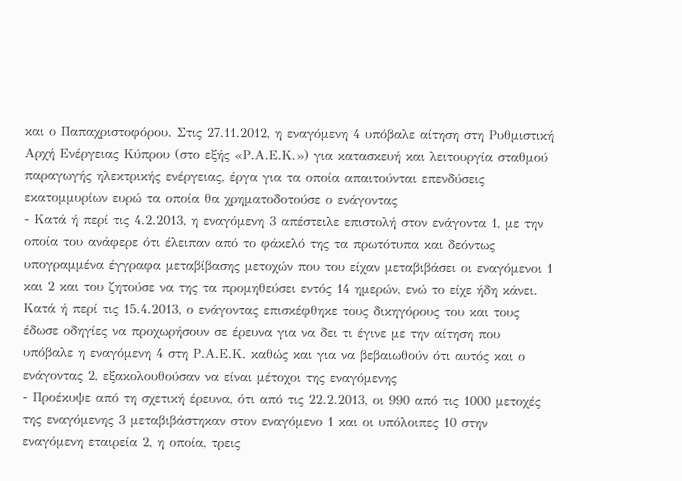και ο Παπαχριστοφόρου. Στις 27.11.2012, η εναγόμενη 4 υπόβαλε αίτηση στη Ρυθμιστική Αρχή Ενέργειας Κύπρου (στο εξής «Ρ.Α.Ε.Κ.») για κατασκευή και λειτουργία σταθμού παραγωγής ηλεκτρικής ενέργειας, έργα για τα οποία απαιτούνται επενδύσεις εκατομμυρίων ευρώ τα οποία θα χρηματοδοτούσε ο ενάγοντας
- Κατά ή περί τις 4.2.2013, η εναγόμενη 3 απέστειλε επιστολή στον ενάγοντα 1, με την οποία του ανάφερε ότι έλειπαν από το φάκελό της τα πρωτότυπα και δεόντως υπογραμμένα έγγραφα μεταβίβασης μετοχών που του είχαν μεταβιβάσει οι εναγόμενοι 1 και 2 και του ζητούσε να της τα προμηθεύσει εντός 14 ημερών, ενώ το είχε ήδη κάνει. Κατά ή περί τις 15.4.2013, ο ενάγοντας επισκέφθηκε τους δικηγόρους του και τους έδωσε οδηγίες να προχωρήσουν σε έρευνα για να δει τι έγινε με την αίτηση που υπόβαλε η εναγόμενη 4 στη Ρ.Α.Ε.Κ. καθώς και για να βεβαιωθούν ότι αυτός και ο ενάγοντας 2, εξακολουθούσαν να είναι μέτοχοι της εναγόμενης
- Προέκυψε από τη σχετική έρευνα, ότι από τις 22.2.2013, οι 990 από τις 1000 μετοχές της εναγόμενης 3 μεταβιβάστηκαν στον εναγόμενο 1 και οι υπόλοιπες 10 στην εναγόμενη εταιρεία 2, η οποία, τρεις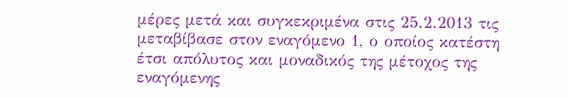μέρες μετά και συγκεκριμένα στις 25.2.2013 τις μεταβίβασε στον εναγόμενο 1, ο οποίος κατέστη έτσι απόλυτος και μοναδικός της μέτοχος της εναγόμενης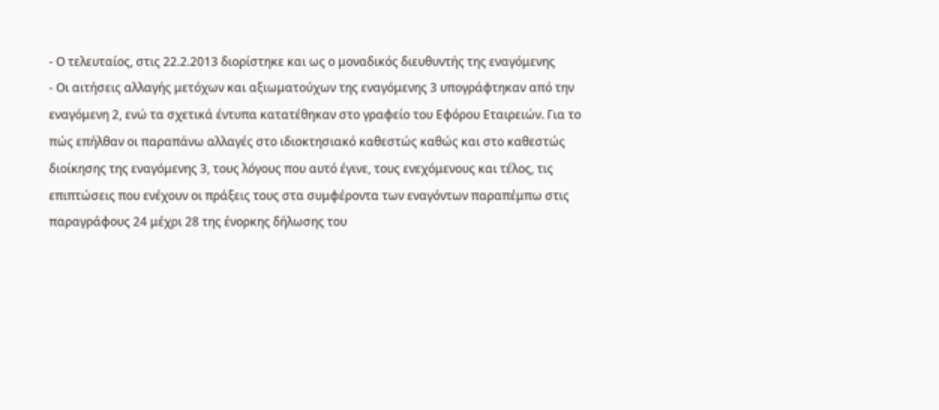- Ο τελευταίος, στις 22.2.2013 διορίστηκε και ως ο μοναδικός διευθυντής της εναγόμενης
- Οι αιτήσεις αλλαγής μετόχων και αξιωματούχων της εναγόμενης 3 υπογράφτηκαν από την εναγόμενη 2, ενώ τα σχετικά έντυπα κατατέθηκαν στο γραφείο του Εφόρου Εταιρειών. Για το πώς επήλθαν οι παραπάνω αλλαγές στο ιδιοκτησιακό καθεστώς καθώς και στο καθεστώς διοίκησης της εναγόμενης 3, τους λόγους που αυτό έγινε, τους ενεχόμενους και τέλος, τις επιπτώσεις που ενέχουν οι πράξεις τους στα συμφέροντα των εναγόντων παραπέμπω στις παραγράφους 24 μέχρι 28 της ένορκης δήλωσης του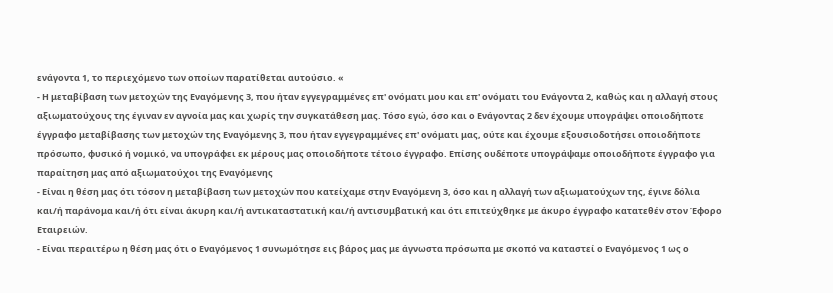ενάγοντα 1, το περιεχόμενο των οποίων παρατίθεται αυτούσιο. «
- Η μεταβίβαση των μετοχών της Εναγόμενης 3, που ήταν εγγεγραμμένες επ' ονόματι μου και επ' ονόματι του Ενάγοντα 2, καθώς και η αλλαγή στους αξιωματούχους της έγιναν εν αγνοία μας και χωρίς την συγκατάθεση μας. Τόσο εγώ, όσο και ο Ενάγοντας 2 δεν έχουμε υπογράψει οποιοδήποτε έγγραφο μεταβίβασης των μετοχών της Εναγόμενης 3, που ήταν εγγεγραμμένες επ' ονόματι μας, ούτε και έχουμε εξουσιοδοτήσει οποιοδήποτε πρόσωπο, φυσικό ή νομικό, να υπογράφει εκ μέρους μας οποιοδήποτε τέτοιο έγγραφο. Επίσης ουδέποτε υπογράψαμε οποιοδήποτε έγγραφο για παραίτηση μας από αξιωματούχοι της Εναγόμενης
- Είναι η θέση μας ότι τόσον η μεταβίβαση των μετοχών που κατείχαμε στην Εναγόμενη 3, όσο και η αλλαγή των αξιωματούχων της, έγινε δόλια και/ή παράνομα και/ή ότι είναι άκυρη και/ή αντικαταστατική και/ή αντισυμβατική και ότι επιτεύχθηκε με άκυρο έγγραφο κατατεθέν στον Έφορο Εταιρειών.
- Είναι περαιτέρω η θέση μας ότι ο Εναγόμενος 1 συνωμότησε εις βάρος μας με άγνωστα πρόσωπα με σκοπό να καταστεί ο Εναγόμενος 1 ως ο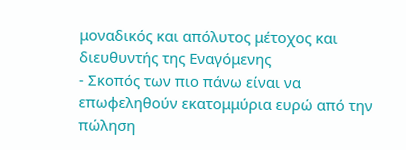μοναδικός και απόλυτος μέτοχος και διευθυντής της Εναγόμενης
- Σκοπός των πιο πάνω είναι να επωφεληθούν εκατομμύρια ευρώ από την πώληση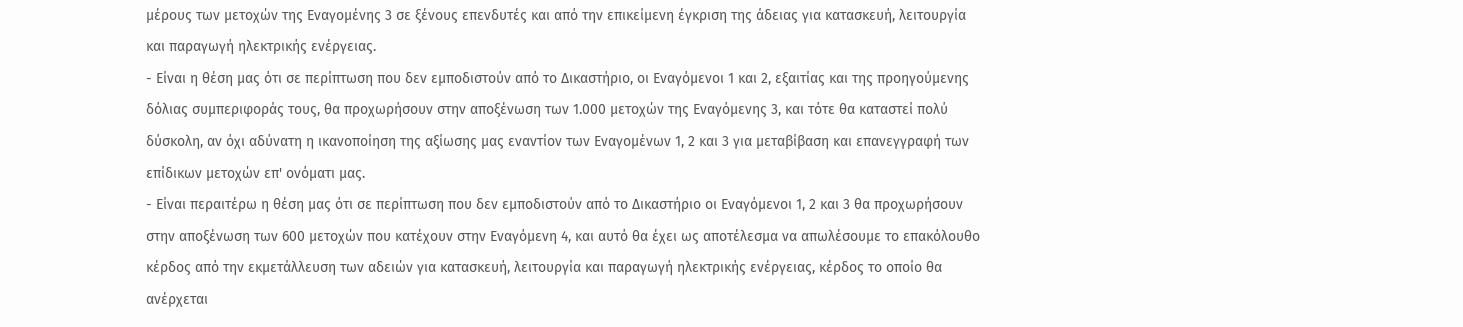μέρους των μετοχών της Εναγομένης 3 σε ξένους επενδυτές και από την επικείμενη έγκριση της άδειας για κατασκευή, λειτουργία και παραγωγή ηλεκτρικής ενέργειας.
- Είναι η θέση μας ότι σε περίπτωση που δεν εμποδιστούν από το Δικαστήριο, οι Εναγόμενοι 1 και 2, εξαιτίας και της προηγούμενης δόλιας συμπεριφοράς τους, θα προχωρήσουν στην αποξένωση των 1.000 μετοχών της Εναγόμενης 3, και τότε θα καταστεί πολύ δύσκολη, αν όχι αδύνατη η ικανοποίηση της αξίωσης μας εναντίον των Εναγομένων 1, 2 και 3 για μεταβίβαση και επανεγγραφή των επίδικων μετοχών επ' ονόματι μας.
- Είναι περαιτέρω η θέση μας ότι σε περίπτωση που δεν εμποδιστούν από το Δικαστήριο οι Εναγόμενοι 1, 2 και 3 θα προχωρήσουν στην αποξένωση των 600 μετοχών που κατέχουν στην Εναγόμενη 4, και αυτό θα έχει ως αποτέλεσμα να απωλέσουμε το επακόλουθο κέρδος από την εκμετάλλευση των αδειών για κατασκευή, λειτουργία και παραγωγή ηλεκτρικής ενέργειας, κέρδος το οποίο θα ανέρχεται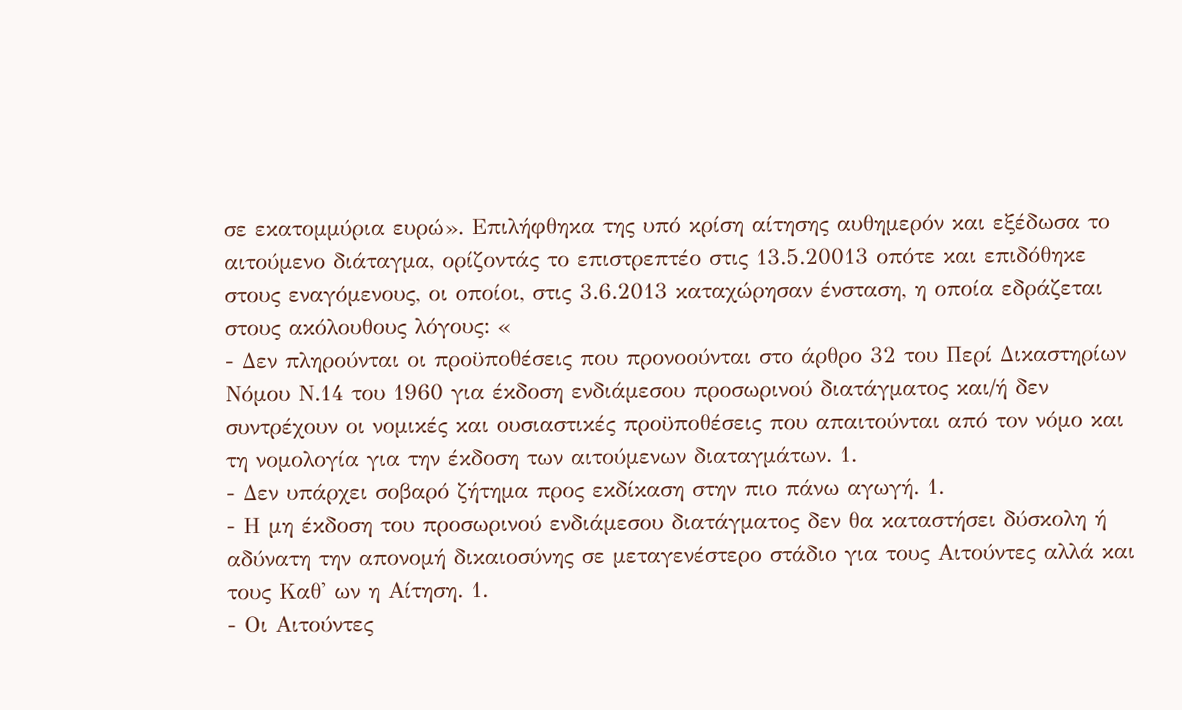σε εκατομμύρια ευρώ». Επιλήφθηκα της υπό κρίση αίτησης αυθημερόν και εξέδωσα το αιτούμενο διάταγμα, ορίζοντάς το επιστρεπτέο στις 13.5.20013 οπότε και επιδόθηκε στους εναγόμενους, οι οποίοι, στις 3.6.2013 καταχώρησαν ένσταση, η οποία εδράζεται στους ακόλουθους λόγους: «
- Δεν πληρούνται οι προϋποθέσεις που προνοούνται στο άρθρο 32 του Περί Δικαστηρίων Νόμου Ν.14 του 1960 για έκδοση ενδιάμεσου προσωρινού διατάγματος και/ή δεν συντρέχουν οι νομικές και ουσιαστικές προϋποθέσεις που απαιτούνται από τον νόμο και τη νομολογία για την έκδοση των αιτούμενων διαταγμάτων. 1.
- Δεν υπάρχει σοβαρό ζήτημα προς εκδίκαση στην πιο πάνω αγωγή. 1.
- Η μη έκδοση του προσωρινού ενδιάμεσου διατάγματος δεν θα καταστήσει δύσκολη ή αδύνατη την απονομή δικαιοσύνης σε μεταγενέστερο στάδιο για τους Αιτούντες αλλά και τους Καθ' ων η Αίτηση. 1.
- Οι Αιτούντες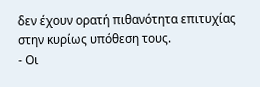δεν έχουν ορατή πιθανότητα επιτυχίας στην κυρίως υπόθεση τους.
- Οι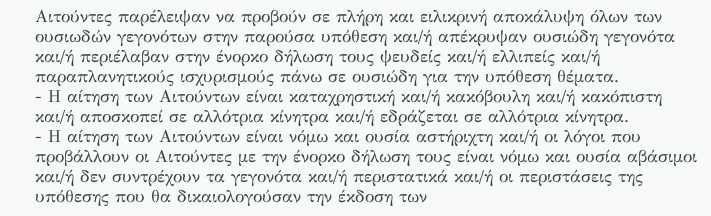Αιτούντες παρέλειψαν να προβούν σε πλήρη και ειλικρινή αποκάλυψη όλων των ουσιωδών γεγονότων στην παρούσα υπόθεση και/ή απέκρυψαν ουσιώδη γεγονότα και/ή περιέλαβαν στην ένορκο δήλωση τους ψευδείς και/ή ελλιπείς και/ή παραπλανητικούς ισχυρισμούς πάνω σε ουσιώδη για την υπόθεση θέματα.
- Η αίτηση των Αιτούντων είναι καταχρηστική και/ή κακόβουλη και/ή κακόπιστη και/ή αποσκοπεί σε αλλότρια κίνητρα και/ή εδράζεται σε αλλότρια κίνητρα.
- Η αίτηση των Αιτούντων είναι νόμω και ουσία αστήριχτη και/ή οι λόγοι που προβάλλουν οι Αιτούντες με την ένορκο δήλωση τους είναι νόμω και ουσία αβάσιμοι και/ή δεν συντρέχουν τα γεγονότα και/ή περιστατικά και/ή οι περιστάσεις της υπόθεσης που θα δικαιολογούσαν την έκδοση των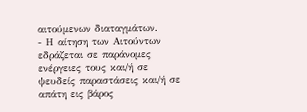αιτούμενων διαταγμάτων.
- Η αίτηση των Αιτούντων εδράζεται σε παράνομες ενέργειες τους και/ή σε ψευδείς παραστάσεις και/ή σε απάτη εις βάρος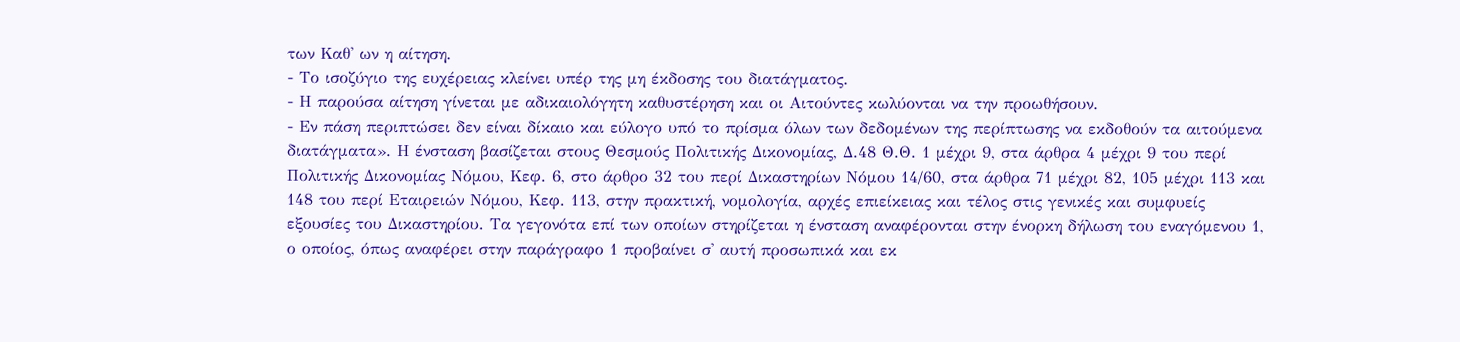των Καθ' ων η αίτηση.
- Το ισοζύγιο της ευχέρειας κλείνει υπέρ της μη έκδοσης του διατάγματος.
- Η παρούσα αίτηση γίνεται με αδικαιολόγητη καθυστέρηση και οι Αιτούντες κωλύονται να την προωθήσουν.
- Εν πάση περιπτώσει δεν είναι δίκαιο και εύλογο υπό το πρίσμα όλων των δεδομένων της περίπτωσης να εκδοθούν τα αιτούμενα διατάγματα». Η ένσταση βασίζεται στους Θεσμούς Πολιτικής Δικονομίας, Δ.48 Θ.Θ. 1 μέχρι 9, στα άρθρα 4 μέχρι 9 του περί Πολιτικής Δικονομίας Νόμου, Κεφ. 6, στο άρθρο 32 του περί Δικαστηρίων Νόμου 14/60, στα άρθρα 71 μέχρι 82, 105 μέχρι 113 και 148 του περί Εταιρειών Νόμου, Κεφ. 113, στην πρακτική, νομολογία, αρχές επιείκειας και τέλος στις γενικές και συμφυείς εξουσίες του Δικαστηρίου. Τα γεγονότα επί των οποίων στηρίζεται η ένσταση αναφέρονται στην ένορκη δήλωση του εναγόμενου 1, ο οποίος, όπως αναφέρει στην παράγραφο 1 προβαίνει σ' αυτή προσωπικά και εκ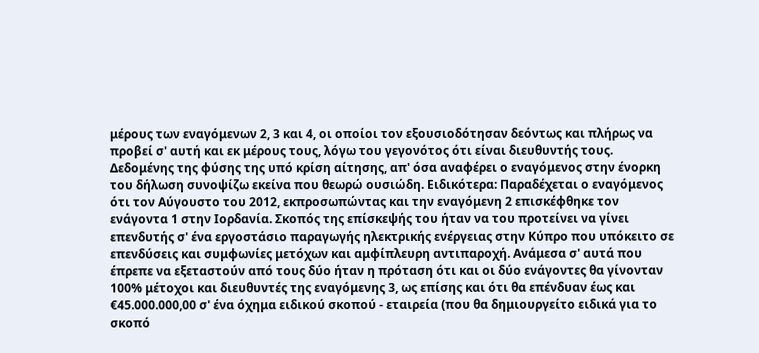μέρους των εναγόμενων 2, 3 και 4, οι οποίοι τον εξουσιοδότησαν δεόντως και πλήρως να προβεί σ' αυτή και εκ μέρους τους, λόγω του γεγονότος ότι είναι διευθυντής τους. Δεδομένης της φύσης της υπό κρίση αίτησης, απ' όσα αναφέρει ο εναγόμενος στην ένορκη του δήλωση συνοψίζω εκείνα που θεωρώ ουσιώδη. Ειδικότερα: Παραδέχεται ο εναγόμενος ότι τον Αύγουστο του 2012, εκπροσωπώντας και την εναγόμενη 2 επισκέφθηκε τον ενάγοντα 1 στην Ιορδανία. Σκοπός της επίσκεψής του ήταν να του προτείνει να γίνει επενδυτής σ' ένα εργοστάσιο παραγωγής ηλεκτρικής ενέργειας στην Κύπρο που υπόκειτο σε επενδύσεις και συμφωνίες μετόχων και αμφίπλευρη αντιπαροχή. Ανάμεσα σ' αυτά που έπρεπε να εξεταστούν από τους δύο ήταν η πρόταση ότι και οι δύο ενάγοντες θα γίνονταν 100% μέτοχοι και διευθυντές της εναγόμενης 3, ως επίσης και ότι θα επένδυαν έως και €45.000.000,00 σ' ένα όχημα ειδικού σκοπού - εταιρεία (που θα δημιουργείτο ειδικά για το σκοπό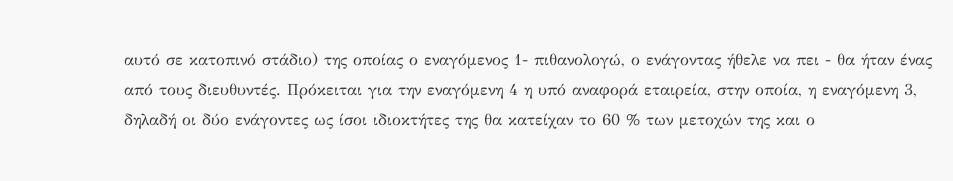αυτό σε κατοπινό στάδιο) της οποίας ο εναγόμενος 1- πιθανολογώ, ο ενάγοντας ήθελε να πει - θα ήταν ένας από τους διευθυντές. Πρόκειται για την εναγόμενη 4 η υπό αναφορά εταιρεία, στην οποία, η εναγόμενη 3, δηλαδή οι δύο ενάγοντες ως ίσοι ιδιοκτήτες της θα κατείχαν το 60 % των μετοχών της και ο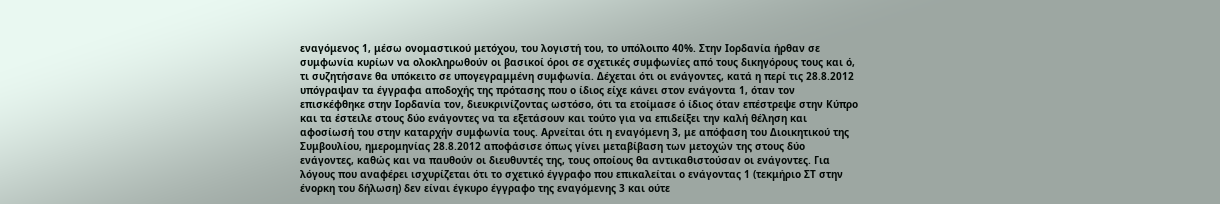εναγόμενος 1, μέσω ονομαστικού μετόχου, του λογιστή του, το υπόλοιπο 40%. Στην Ιορδανία ήρθαν σε συμφωνία κυρίων να ολοκληρωθούν οι βασικοί όροι σε σχετικές συμφωνίες από τους δικηγόρους τους και ό, τι συζητήσανε θα υπόκειτο σε υπογεγραμμένη συμφωνία. Δέχεται ότι οι ενάγοντες, κατά η περί τις 28.8.2012 υπόγραψαν τα έγγραφα αποδοχής της πρότασης που ο ίδιος είχε κάνει στον ενάγοντα 1, όταν τον επισκέφθηκε στην Ιορδανία τον, διευκρινίζοντας ωστόσο, ότι τα ετοίμασε ό ίδιος όταν επέστρεψε στην Κύπρο και τα έστειλε στους δύο ενάγοντες να τα εξετάσουν και τούτο για να επιδείξει την καλή θέληση και αφοσίωσή του στην καταρχήν συμφωνία τους. Αρνείται ότι η εναγόμενη 3, με απόφαση του Διοικητικού της Συμβουλίου, ημερομηνίας 28.8.2012 αποφάσισε όπως γίνει μεταβίβαση των μετοχών της στους δύο ενάγοντες, καθώς και να παυθούν οι διευθυντές της, τους οποίους θα αντικαθιστούσαν οι ενάγοντες. Για λόγους που αναφέρει ισχυρίζεται ότι το σχετικό έγγραφο που επικαλείται ο ενάγοντας 1 (τεκμήριο ΣΤ στην ένορκη του δήλωση) δεν είναι έγκυρο έγγραφο της εναγόμενης 3 και ούτε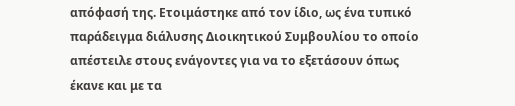απόφασή της. Ετοιμάστηκε από τον ίδιο, ως ένα τυπικό παράδειγμα διάλυσης Διοικητικού Συμβουλίου το οποίο απέστειλε στους ενάγοντες για να το εξετάσουν όπως έκανε και με τα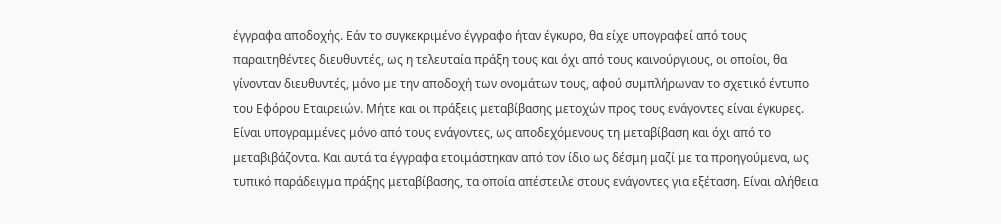έγγραφα αποδοχής. Εάν το συγκεκριμένο έγγραφο ήταν έγκυρο, θα είχε υπογραφεί από τους παραιτηθέντες διευθυντές, ως η τελευταία πράξη τους και όχι από τους καινούργιους, οι οποίοι, θα γίνονταν διευθυντές, μόνο με την αποδοχή των ονομάτων τους, αφού συμπλήρωναν το σχετικό έντυπο του Εφόρου Εταιρειών. Μήτε και οι πράξεις μεταβίβασης μετοχών προς τους ενάγοντες είναι έγκυρες. Είναι υπογραμμένες μόνο από τους ενάγοντες, ως αποδεχόμενους τη μεταβίβαση και όχι από το μεταβιβάζοντα. Και αυτά τα έγγραφα ετοιμάστηκαν από τον ίδιο ως δέσμη μαζί με τα προηγούμενα, ως τυπικό παράδειγμα πράξης μεταβίβασης, τα οποία απέστειλε στους ενάγοντες για εξέταση. Είναι αλήθεια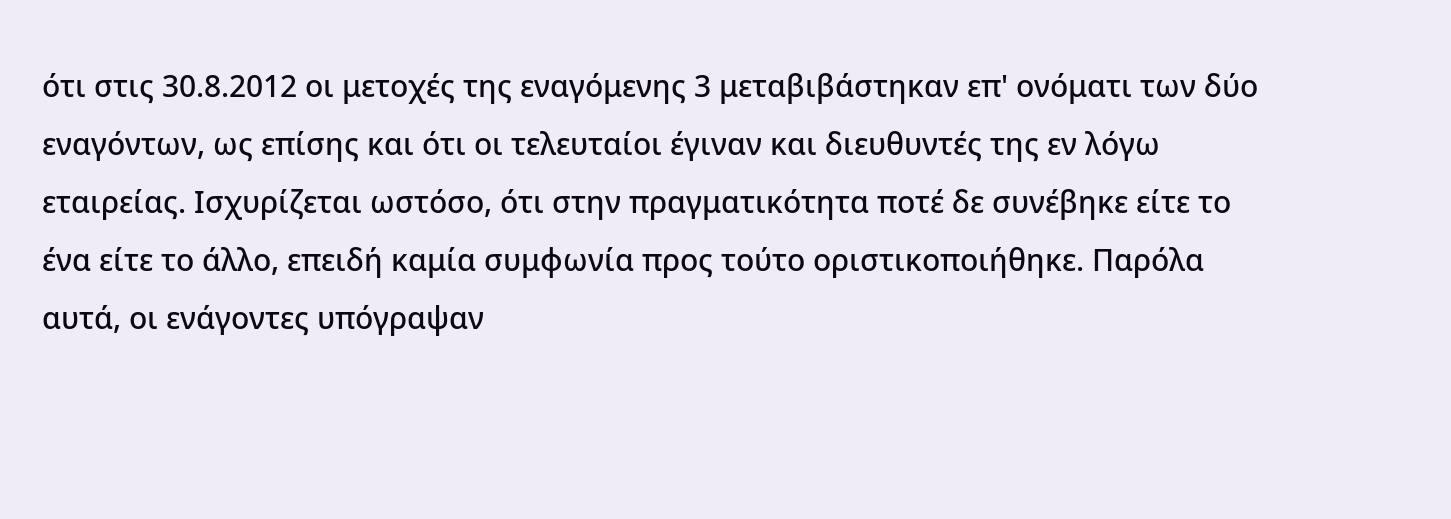ότι στις 30.8.2012 οι μετοχές της εναγόμενης 3 μεταβιβάστηκαν επ' ονόματι των δύο εναγόντων, ως επίσης και ότι οι τελευταίοι έγιναν και διευθυντές της εν λόγω εταιρείας. Ισχυρίζεται ωστόσο, ότι στην πραγματικότητα ποτέ δε συνέβηκε είτε το ένα είτε το άλλο, επειδή καμία συμφωνία προς τούτο οριστικοποιήθηκε. Παρόλα αυτά, οι ενάγοντες υπόγραψαν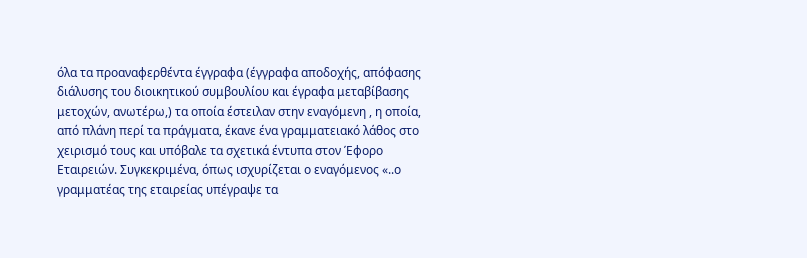όλα τα προαναφερθέντα έγγραφα (έγγραφα αποδοχής, απόφασης διάλυσης του διοικητικού συμβουλίου και έγραφα μεταβίβασης μετοχών, ανωτέρω,) τα οποία έστειλαν στην εναγόμενη , η οποία, από πλάνη περί τα πράγματα, έκανε ένα γραμματειακό λάθος στο χειρισμό τους και υπόβαλε τα σχετικά έντυπα στον Έφορο Εταιρειών. Συγκεκριμένα, όπως ισχυρίζεται ο εναγόμενος «..ο γραμματέας της εταιρείας υπέγραψε τα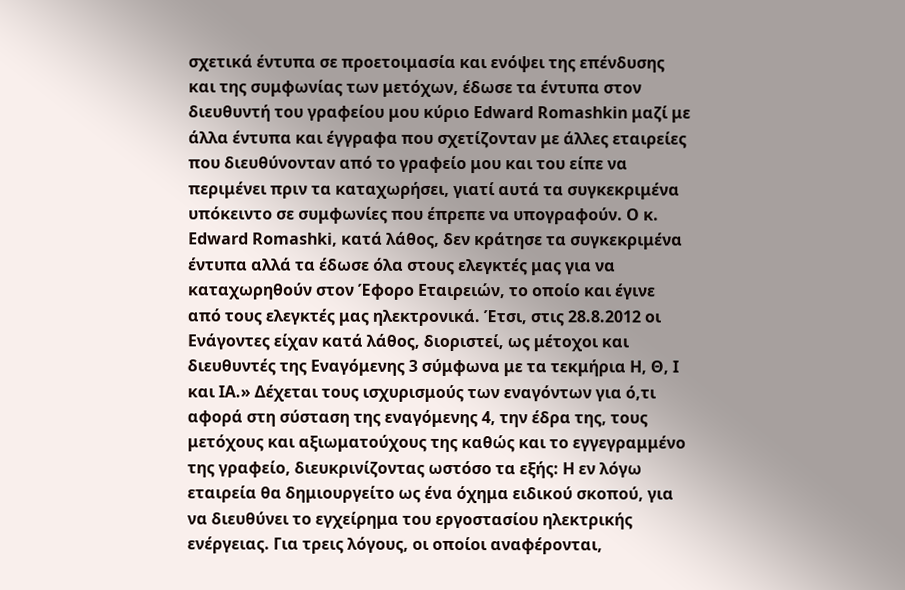σχετικά έντυπα σε προετοιμασία και ενόψει της επένδυσης και της συμφωνίας των μετόχων, έδωσε τα έντυπα στον διευθυντή του γραφείου μου κύριο Edward Romashkin μαζί με άλλα έντυπα και έγγραφα που σχετίζονταν με άλλες εταιρείες που διευθύνονταν από το γραφείο μου και του είπε να περιμένει πριν τα καταχωρήσει, γιατί αυτά τα συγκεκριμένα υπόκειντο σε συμφωνίες που έπρεπε να υπογραφούν. Ο κ. Edward Romashki, κατά λάθος, δεν κράτησε τα συγκεκριμένα έντυπα αλλά τα έδωσε όλα στους ελεγκτές μας για να καταχωρηθούν στον Έφορο Εταιρειών, το οποίο και έγινε από τους ελεγκτές μας ηλεκτρονικά. Έτσι, στις 28.8.2012 οι Ενάγοντες είχαν κατά λάθος, διοριστεί, ως μέτοχοι και διευθυντές της Εναγόμενης 3 σύμφωνα με τα τεκμήρια Η, Θ, Ι και ΙΑ.» Δέχεται τους ισχυρισμούς των εναγόντων για ό,τι αφορά στη σύσταση της εναγόμενης 4, την έδρα της, τους μετόχους και αξιωματούχους της καθώς και το εγγεγραμμένο της γραφείο, διευκρινίζοντας ωστόσο τα εξής: H εν λόγω εταιρεία θα δημιουργείτο ως ένα όχημα ειδικού σκοπού, για να διευθύνει το εγχείρημα του εργοστασίου ηλεκτρικής ενέργειας. Για τρεις λόγους, οι οποίοι αναφέρονται,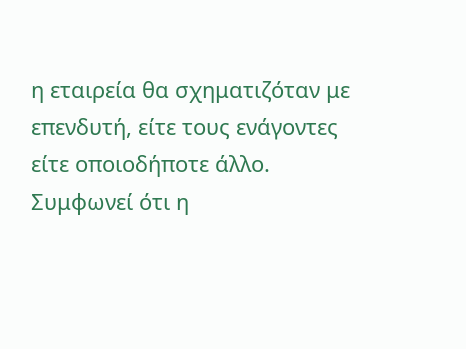η εταιρεία θα σχηματιζόταν με επενδυτή, είτε τους ενάγοντες είτε οποιοδήποτε άλλο. Συμφωνεί ότι η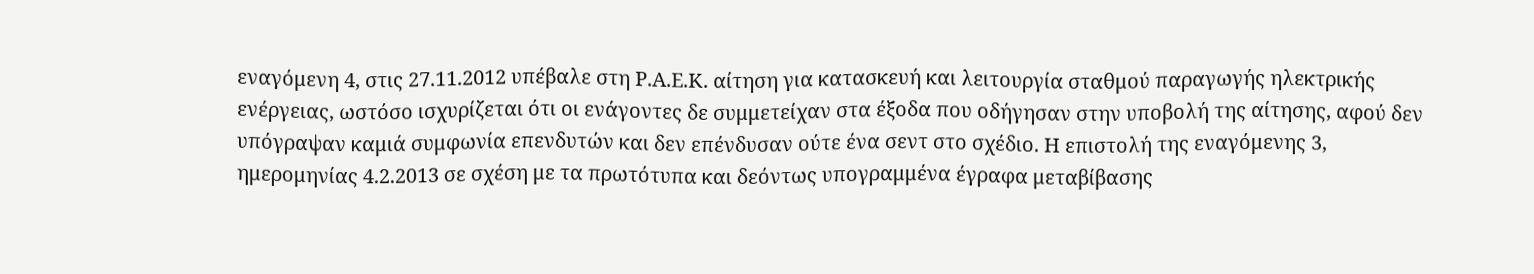εναγόμενη 4, στις 27.11.2012 υπέβαλε στη Ρ.Α.Ε.Κ. αίτηση για κατασκευή και λειτουργία σταθμού παραγωγής ηλεκτρικής ενέργειας, ωστόσο ισχυρίζεται ότι οι ενάγοντες δε συμμετείχαν στα έξοδα που οδήγησαν στην υποβολή της αίτησης, αφού δεν υπόγραψαν καμιά συμφωνία επενδυτών και δεν επένδυσαν ούτε ένα σεντ στο σχέδιο. Η επιστολή της εναγόμενης 3, ημερομηνίας 4.2.2013 σε σχέση με τα πρωτότυπα και δεόντως υπογραμμένα έγραφα μεταβίβασης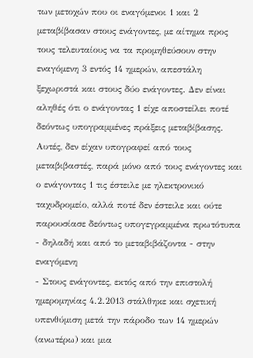των μετοχών που οι εναγόμενοι 1 και 2 μεταβίβασαν στους ενάγοντες, με αίτημα προς τους τελευταίους να τα προμηθεύσουν στην εναγόμενη 3 εντός 14 ημερών, απεστάλη ξεχωριστά και στους δύο ενάγοντες. Δεν είναι αληθές ότι ο ενάγοντας 1 είχε αποστείλει ποτέ δεόντως υπογραμμένες πράξεις μεταβίβασης. Αυτές, δεν είχαν υπογραφεί από τους μεταβιβαστές, παρά μόνο από τους ενάγοντες και ο ενάγοντας 1 τις έστειλε με ηλεκτρονικό ταχυδρομείο, αλλά ποτέ δεν έστειλε και ούτε παρουσίασε δεόντως υπογεγραμμένα πρωτότυπα - δηλαδή και από το μεταβιβάζοντα - στην εναγόμενη
- Στους ενάγοντες, εκτός από την επιστολή ημερομηνίας 4.2.2013 στάλθηκε και σχετική υπενθύμιση μετά την πάροδο των 14 ημερών (ανωτέρω) και μια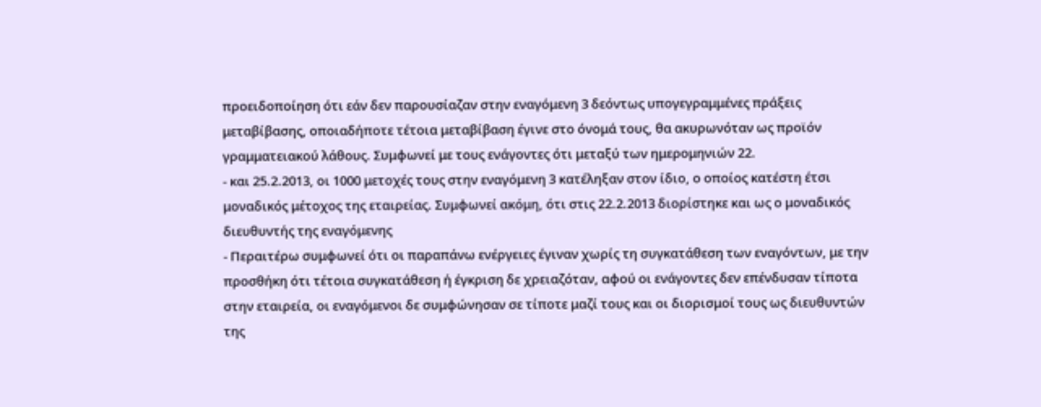προειδοποίηση ότι εάν δεν παρουσίαζαν στην εναγόμενη 3 δεόντως υπογεγραμμένες πράξεις μεταβίβασης, οποιαδήποτε τέτοια μεταβίβαση έγινε στο όνομά τους, θα ακυρωνόταν ως προϊόν γραμματειακού λάθους. Συμφωνεί με τους ενάγοντες ότι μεταξύ των ημερομηνιών 22.
- και 25.2.2013, οι 1000 μετοχές τους στην εναγόμενη 3 κατέληξαν στον ίδιο, ο οποίος κατέστη έτσι μοναδικός μέτοχος της εταιρείας. Συμφωνεί ακόμη, ότι στις 22.2.2013 διορίστηκε και ως ο μοναδικός διευθυντής της εναγόμενης
- Περαιτέρω συμφωνεί ότι οι παραπάνω ενέργειες έγιναν χωρίς τη συγκατάθεση των εναγόντων, με την προσθήκη ότι τέτοια συγκατάθεση ή έγκριση δε χρειαζόταν, αφού οι ενάγοντες δεν επένδυσαν τίποτα στην εταιρεία, οι εναγόμενοι δε συμφώνησαν σε τίποτε μαζί τους και οι διορισμοί τους ως διευθυντών της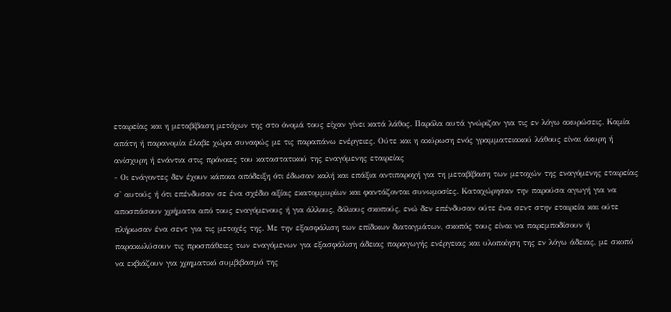εταιρείας και η μεταβίβαση μετόχων της στο όνομά τους είχαν γίνει κατά λάθος. Παρόλα αυτά γνώριζαν για τις εν λόγω ακυρώσεις. Καμία απάτη ή παρανομία έλαβε χώρα συναφώς με τις παραπάνω ενέργειες. Ούτε και η ακύρωση ενός γραμματειακού λάθους είναι άκυρη ή ανίσχυρη ή ενάντια στις πρόνοιες του καταστατικού της εναγόμενης εταιρείας
- Οι ενάγοντες δεν έχουν κάποια απόδειξη ότι έδωσαν καλή και επάξια αντιπαροχή για τη μεταβίβαση των μετοχών της εναγόμενης εταιρείας σ' αυτούς ή ότι επένδυσαν σε ένα σχέδιο αξίας εκατομμυρίων και φαντάζονται συνωμοσίες. Καταχώρησαν την παρούσα αγωγή για να αποσπάσουν χρήματα από τους εναγόμενους ή για άλλους, δόλιους σκοπούς, ενώ δεν επένδυσαν ούτε ένα σεντ στην εταιρεία και ούτε πλήρωσαν ένα σεντ για τις μετοχές της. Με την εξασφάλιση των επίδικων διαταγμάτων, σκοπός τους είναι να παρεμποδίσουν ή παρακωλύσουν τις προσπάθειες των εναγόμενων για εξασφάλιση άδειας παραγωγής ενέργειας και υλοποίηση της εν λόγω άδειας, με σκοπό να εκβιάζουν για χρηματικό συμβιβασμό της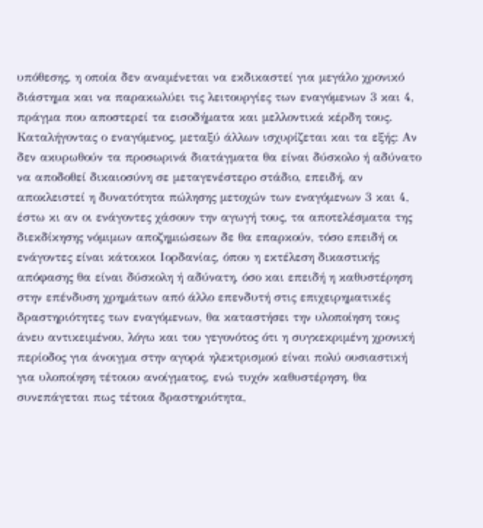υπόθεσης, η οποία δεν αναμένεται να εκδικαστεί για μεγάλο χρονικό διάστημα και να παρακωλύει τις λειτουργίες των εναγόμενων 3 και 4, πράγμα που αποστερεί τα εισοδήματα και μελλοντικά κέρδη τους. Καταλήγοντας ο εναγόμενος, μεταξύ άλλων ισχυρίζεται και τα εξής: Αν δεν ακυρωθούν τα προσωρινά διατάγματα θα είναι δύσκολο ή αδύνατο να αποδοθεί δικαιοσύνη σε μεταγενέστερο στάδιο, επειδή, αν αποκλειστεί η δυνατότητα πώλησης μετοχών των εναγόμενων 3 και 4, έστω κι αν οι ενάγοντες χάσουν την αγωγή τους, τα αποτελέσματα της διεκδίκησης νόμιμων αποζημιώσεων δε θα επαρκούν, τόσο επειδή οι ενάγοντες είναι κάτοικοι Ιορδανίας, όπου η εκτέλεση δικαστικής απόφασης θα είναι δύσκολη ή αδύνατη, όσο και επειδή η καθυστέρηση στην επένδυση χρημάτων από άλλο επενδυτή στις επιχειρηματικές δραστηριότητες των εναγόμενων, θα καταστήσει την υλοποίηση τους άνευ αντικειμένου, λόγω και του γεγονότος ότι η συγκεκριμένη χρονική περίοδος για άνοιγμα στην αγορά ηλεκτρισμού είναι πολύ ουσιαστική για υλοποίηση τέτοιου ανοίγματος, ενώ τυχόν καθυστέρηση, θα συνεπάγεται πως τέτοια δραστηριότητα,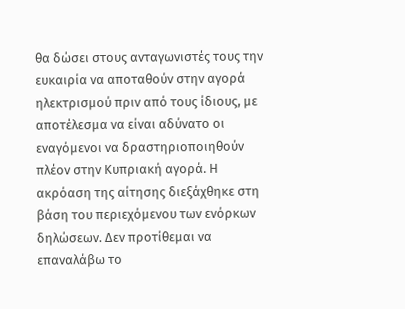θα δώσει στους ανταγωνιστές τους την ευκαιρία να αποταθούν στην αγορά ηλεκτρισμού πριν από τους ίδιους, με αποτέλεσμα να είναι αδύνατο οι εναγόμενοι να δραστηριοποιηθούν πλέον στην Κυπριακή αγορά. Η ακρόαση της αίτησης διεξάχθηκε στη βάση του περιεχόμενου των ενόρκων δηλώσεων. Δεν προτίθεμαι να επαναλάβω το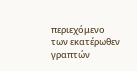περιεχόμενο των εκατέρωθεν γραπτών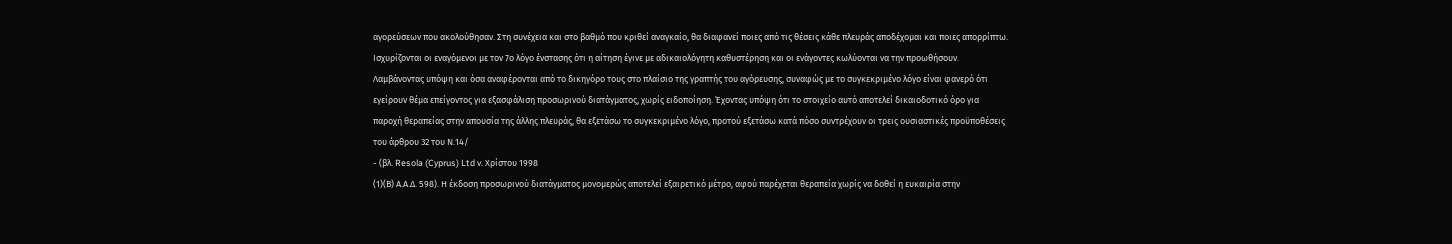αγορεύσεων που ακολούθησαν. Στη συνέχεια και στο βαθμό που κριθεί αναγκαίο, θα διαφανεί ποιες από τις θέσεις κάθε πλευράς αποδέχομαι και ποιες απορρίπτω. Ισχυρίζονται οι εναγόμενοι με τον 7ο λόγο ένστασης ότι η αίτηση έγινε με αδικαιολόγητη καθυστέρηση και οι ενάγοντες κωλύονται να την προωθήσουν. Λαμβάνοντας υπόψη και όσα αναφέρονται από το δικηγόρο τους στο πλαίσιο της γραπτής του αγόρευσης, συναφώς με το συγκεκριμένο λόγο είναι φανερό ότι εγείρουν θέμα επείγοντος για εξασφάλιση προσωρινού διατάγματος, χωρίς ειδοποίηση. Έχοντας υπόψη ότι το στοιχείο αυτό αποτελεί δικαιοδοτικό όρο για παροχή θεραπείας στην απουσία της άλλης πλευράς, θα εξετάσω το συγκεκριμένο λόγο, προτού εξετάσω κατά πόσο συντρέχουν οι τρεις ουσιαστικές προϋποθέσεις του άρθρου 32 του Ν.14/
- (βλ. Resola (Cyprus) Ltd v. Χρίστου 1998
(1)(Β) Α.Α.Δ. 598). Η έκδοση προσωρινού διατάγματος μονομερώς αποτελεί εξαιρετικό μέτρο, αφού παρέχεται θεραπεία χωρίς να δοθεί η ευκαιρία στην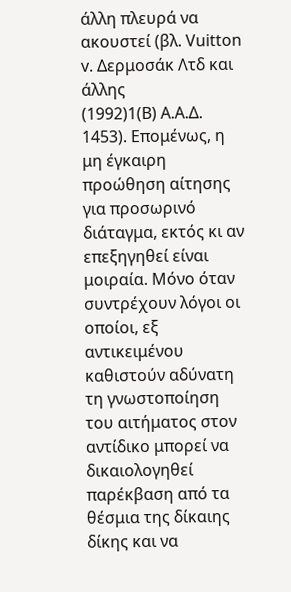άλλη πλευρά να ακουστεί (βλ. Vuitton v. Δερμοσάκ Λτδ και άλλης
(1992)1(Β) Α.Α.Δ. 1453). Επομένως, η μη έγκαιρη προώθηση αίτησης για προσωρινό διάταγμα, εκτός κι αν επεξηγηθεί είναι μοιραία. Μόνο όταν συντρέχουν λόγοι οι οποίοι, εξ αντικειμένου καθιστούν αδύνατη τη γνωστοποίηση του αιτήματος στον αντίδικο μπορεί να δικαιολογηθεί παρέκβαση από τα θέσμια της δίκαιης δίκης και να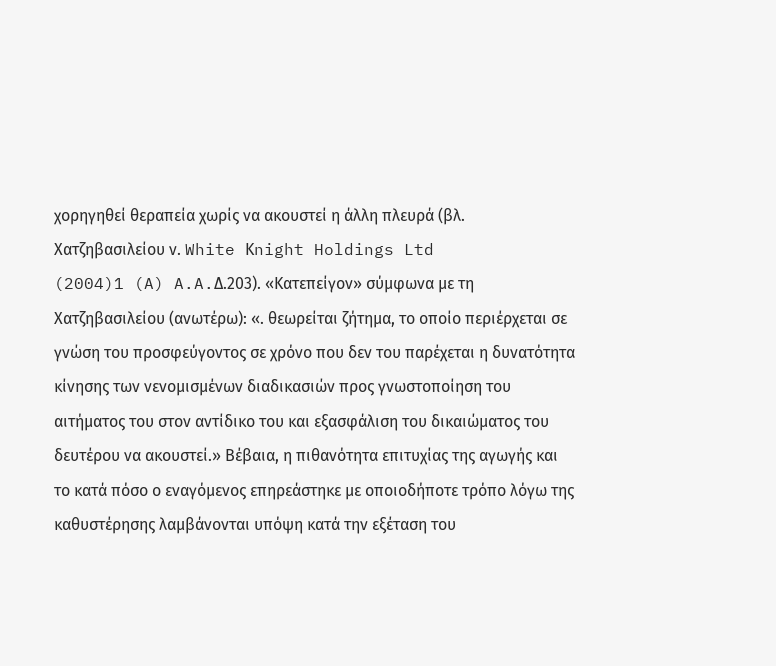χορηγηθεί θεραπεία χωρίς να ακουστεί η άλλη πλευρά (βλ. Xατζηβασιλείου ν. White Κnight Holdings Ltd
(2004)1 (A) A.A.Δ.203). «Κατεπείγον» σύμφωνα με τη Χατζηβασιλείου (ανωτέρω): «. θεωρείται ζήτημα, το οποίο περιέρχεται σε γνώση του προσφεύγοντος σε χρόνο που δεν του παρέχεται η δυνατότητα κίνησης των νενομισμένων διαδικασιών προς γνωστοποίηση του αιτήματος του στον αντίδικο του και εξασφάλιση του δικαιώματος του δευτέρου να ακουστεί.» Βέβαια, η πιθανότητα επιτυχίας της αγωγής και το κατά πόσο ο εναγόμενος επηρεάστηκε με οποιοδήποτε τρόπο λόγω της καθυστέρησης λαμβάνονται υπόψη κατά την εξέταση του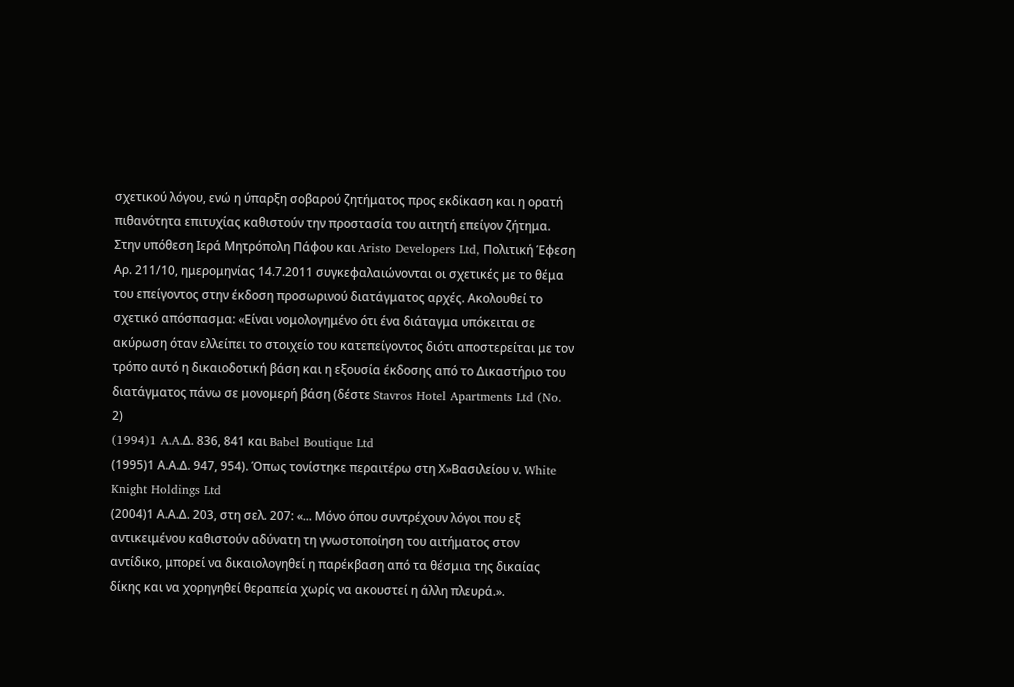σχετικού λόγου, ενώ η ύπαρξη σοβαρού ζητήματος προς εκδίκαση και η ορατή πιθανότητα επιτυχίας καθιστούν την προστασία του αιτητή επείγον ζήτημα. Στην υπόθεση Ιερά Μητρόπολη Πάφου και Aristo Developers Ltd, Πολιτική Έφεση Αρ. 211/10, ημερομηνίας 14.7.2011 συγκεφαλαιώνονται οι σχετικές με το θέμα του επείγοντος στην έκδοση προσωρινού διατάγματος αρχές. Ακολουθεί το σχετικό απόσπασμα: «Είναι νομολογημένο ότι ένα διάταγμα υπόκειται σε ακύρωση όταν ελλείπει το στοιχείο του κατεπείγοντος διότι αποστερείται με τον τρόπο αυτό η δικαιοδοτική βάση και η εξουσία έκδοσης από το Δικαστήριο του διατάγματος πάνω σε μονομερή βάση (δέστε Stavros Hotel Apartments Ltd (No. 2)
(1994)1 A.A.Δ. 836, 841 και Babel Boutique Ltd
(1995)1 Α.Α.Δ. 947, 954). Όπως τονίστηκε περαιτέρω στη Χ»Βασιλείου ν. White Knight Holdings Ltd
(2004)1 Α.Α.Δ. 203, στη σελ. 207: «... Μόνο όπου συντρέχουν λόγοι που εξ αντικειμένου καθιστούν αδύνατη τη γνωστοποίηση του αιτήματος στον αντίδικο, μπορεί να δικαιολογηθεί η παρέκβαση από τα θέσμια της δικαίας δίκης και να χορηγηθεί θεραπεία χωρίς να ακουστεί η άλλη πλευρά.».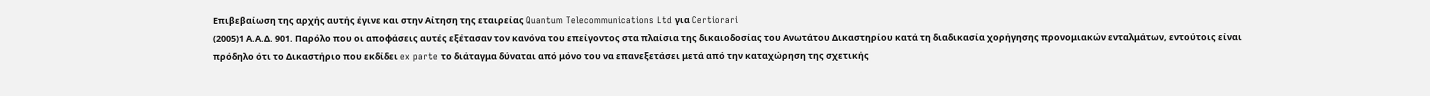Επιβεβαίωση της αρχής αυτής έγινε και στην Αίτηση της εταιρείας Quantum Telecommunications Ltd για Certiorari
(2005)1 Α.Α.Δ. 901. Παρόλο που οι αποφάσεις αυτές εξέτασαν τον κανόνα του επείγοντος στα πλαίσια της δικαιοδοσίας του Ανωτάτου Δικαστηρίου κατά τη διαδικασία χορήγησης προνομιακών ενταλμάτων, εντούτοις είναι πρόδηλο ότι το Δικαστήριο που εκδίδει ex parte το διάταγμα δύναται από μόνο του να επανεξετάσει μετά από την καταχώρηση της σχετικής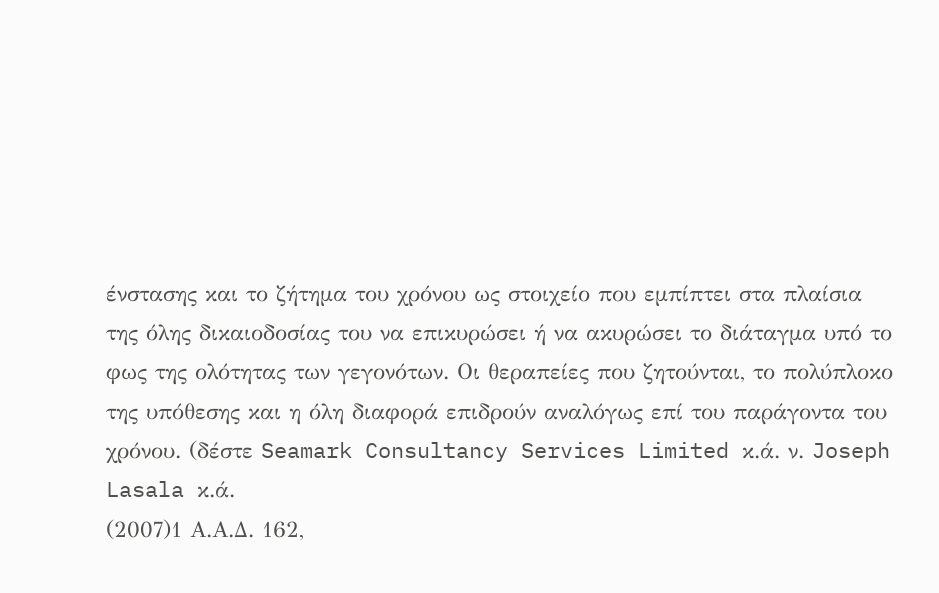ένστασης και το ζήτημα του χρόνου ως στοιχείο που εμπίπτει στα πλαίσια της όλης δικαιοδοσίας του να επικυρώσει ή να ακυρώσει το διάταγμα υπό το φως της ολότητας των γεγονότων. Οι θεραπείες που ζητούνται, το πολύπλοκο της υπόθεσης και η όλη διαφορά επιδρούν αναλόγως επί του παράγοντα του χρόνου. (δέστε Seamark Consultancy Services Limited κ.ά. ν. Joseph Lasala κ.ά.
(2007)1 Α.Α.Δ. 162,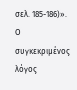σελ. 185-186)». Ο συγκεκριμένος λόγος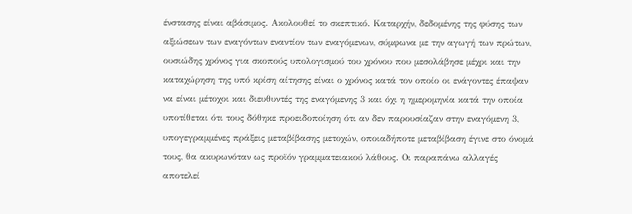ένστασης είναι αβάσιμος. Ακολουθεί το σκεπτικό. Καταρχήν, δεδομένης της φύσης των αξιώσεων των εναγόντων εναντίον των εναγόμενων, σύμφωνα με την αγωγή των πρώτων, ουσιώδης χρόνος για σκοπούς υπολογισμού του χρόνου που μεσολάβησε μέχρι και την καταχώρηση της υπό κρίση αίτησης είναι ο χρόνος κατά τον οποίο οι ενάγοντες έπαψαν να είναι μέτοχοι και διευθυντές της εναγόμενης 3 και όχι η ημερομηνία κατά την οποία υποτίθεται ότι τους δόθηκε προειδοποίηση ότι αν δεν παρουσίαζαν στην εναγόμενη 3, υπογεγραμμένες πράξεις μεταβίβασης μετοχών, οποιαδήποτε μεταβίβαση έγινε στο όνομά τους, θα ακυρωνόταν ως προϊόν γραμματειακού λάθους. Οι παραπάνω αλλαγές αποτελεί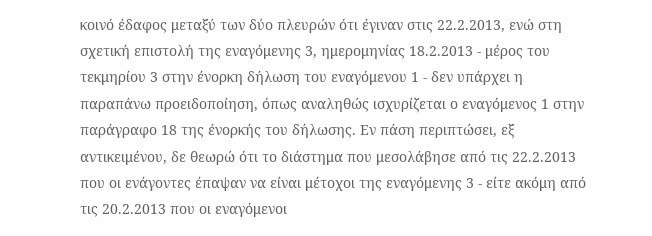κοινό έδαφος μεταξύ των δύο πλευρών ότι έγιναν στις 22.2.2013, ενώ στη σχετική επιστολή της εναγόμενης 3, ημερομηνίας 18.2.2013 - μέρος του τεκμηρίου 3 στην ένορκη δήλωση του εναγόμενου 1 - δεν υπάρχει η παραπάνω προειδοποίηση, όπως αναληθώς ισχυρίζεται ο εναγόμενος 1 στην παράγραφο 18 της ένορκής του δήλωσης. Εν πάση περιπτώσει, εξ αντικειμένου, δε θεωρώ ότι το διάστημα που μεσολάβησε από τις 22.2.2013 που οι ενάγοντες έπαψαν να είναι μέτοχοι της εναγόμενης 3 - είτε ακόμη από τις 20.2.2013 που οι εναγόμενοι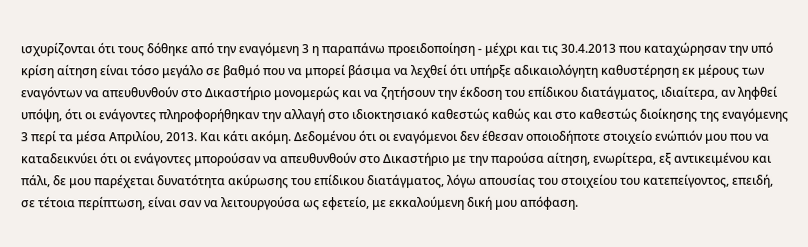ισχυρίζονται ότι τους δόθηκε από την εναγόμενη 3 η παραπάνω προειδοποίηση - μέχρι και τις 30.4.2013 που καταχώρησαν την υπό κρίση αίτηση είναι τόσο μεγάλο σε βαθμό που να μπορεί βάσιμα να λεχθεί ότι υπήρξε αδικαιολόγητη καθυστέρηση εκ μέρους των εναγόντων να απευθυνθούν στο Δικαστήριο μονομερώς και να ζητήσουν την έκδοση του επίδικου διατάγματος, ιδιαίτερα, αν ληφθεί υπόψη, ότι οι ενάγοντες πληροφορήθηκαν την αλλαγή στο ιδιοκτησιακό καθεστώς καθώς και στο καθεστώς διοίκησης της εναγόμενης 3 περί τα μέσα Απριλίου, 2013. Και κάτι ακόμη. Δεδομένου ότι οι εναγόμενοι δεν έθεσαν οποιοδήποτε στοιχείο ενώπιόν μου που να καταδεικνύει ότι οι ενάγοντες μπορούσαν να απευθυνθούν στο Δικαστήριο με την παρούσα αίτηση, ενωρίτερα, εξ αντικειμένου και πάλι, δε μου παρέχεται δυνατότητα ακύρωσης του επίδικου διατάγματος, λόγω απουσίας του στοιχείου του κατεπείγοντος, επειδή, σε τέτοια περίπτωση, είναι σαν να λειτουργούσα ως εφετείο, με εκκαλούμενη δική μου απόφαση.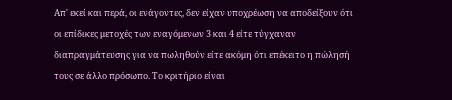Απ' εκεί και περά, οι ενάγοντες, δεν είχαν υποχρέωση να αποδείξουν ότι οι επίδικες μετοχές των εναγόμενων 3 και 4 είτε τύγχαναν διαπραγμάτευσης για να πωληθούν είτε ακόμη ότι επέκειτο η πώλησή τους σε άλλο πρόσωπο. Το κριτήριο είναι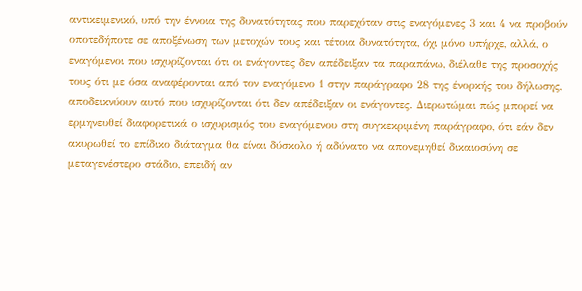αντικειμενικό, υπό την έννοια της δυνατότητας που παρεχόταν στις εναγόμενες 3 και 4 να προβούν οποτεδήποτε σε αποξένωση των μετοχών τους και τέτοια δυνατότητα, όχι μόνο υπήρχε, αλλά, ο εναγόμενοι που ισχυρίζονται ότι οι ενάγοντες δεν απέδειξαν τα παραπάνω, διέλαθε της προσοχής τους ότι με όσα αναφέρονται από τον εναγόμενο 1 στην παράγραφο 28 της ένορκής του δήλωσης, αποδεικνύουν αυτό που ισχυρίζονται ότι δεν απέδειξαν οι ενάγοντες. Διερωτώμαι πώς μπορεί να ερμηνευθεί διαφορετικά ο ισχυρισμός του εναγόμενου στη συγκεκριμένη παράγραφο, ότι εάν δεν ακυρωθεί το επίδικο διάταγμα θα είναι δύσκολο ή αδύνατο να απονεμηθεί δικαιοσύνη σε μεταγενέστερο στάδιο, επειδή αν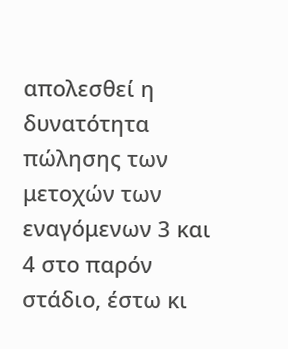απολεσθεί η δυνατότητα πώλησης των μετοχών των εναγόμενων 3 και 4 στο παρόν στάδιο, έστω κι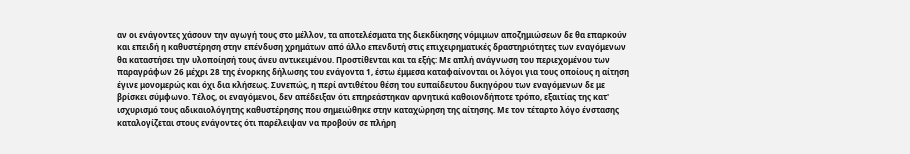αν οι ενάγοντες χάσουν την αγωγή τους στο μέλλον, τα αποτελέσματα της διεκδίκησης νόμιμων αποζημιώσεων δε θα επαρκούν και επειδή η καθυστέρηση στην επένδυση χρημάτων από άλλο επενδυτή στις επιχειρηματικές δραστηριότητες των εναγόμενων θα καταστήσει την υλοποίησή τους άνευ αντικειμένου. Προστίθενται και τα εξής: Με απλή ανάγνωση του περιεχομένου των παραγράφων 26 μέχρι 28 της ένορκης δήλωσης του ενάγοντα 1, έστω έμμεσα καταφαίνονται οι λόγοι για τους οποίους η αίτηση έγινε μονομερώς και όχι δια κλήσεως. Συνεπώς, η περί αντιθέτου θέση του ευπαίδευτου δικηγόρου των εναγόμενων δε με βρίσκει σύμφωνο. Τέλος, οι εναγόμενοι, δεν απέδειξαν ότι επηρεάστηκαν αρνητικά καθοιονδήποτε τρόπο, εξαιτίας της κατ' ισχυρισμό τους αδικαιολόγητης καθυστέρησης που σημειώθηκε στην καταχώρηση της αίτησης. Με τον τέταρτο λόγο ένστασης καταλογίζεται στους ενάγοντες ότι παρέλειψαν να προβούν σε πλήρη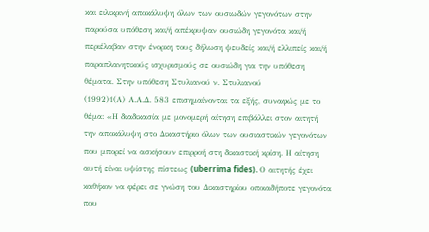και ειλικρινή αποκάλυψη όλων των ουσιωδών γεγονότων στην παρούσα υπόθεση και/ή απέκρυψαν ουσιώδη γεγονότα και/ή περιέλαβαν στην ένορκη τους δήλωση ψευδείς και/ή ελλιπείς και/ή παραπλανητικούς ισχυρισμούς σε ουσιώδη για την υπόθεση θέματα. Στην υπόθεση Στυλιανού ν. Στυλιανού
(1992)1(Α) Α.Α.Δ. 583 επισημαίνονται τα εξής, συναφώς με το θέμα: «Η διαδικασία με μονομερή αίτηση επιβάλλει στον αιτητή την αποκάλυψη στο Δικαστήριο όλων των ουσιαστικών γεγονότων που μπορεί να ασκήσουν επιρροή στη δικαστική κρίση. Η αίτηση αυτή είναι υψίστης πίστεως (uberrima fides). Ο αιτητής έχει καθήκον να φέρει σε γνώση του Δικαστηρίου οποιαδήποτε γεγονότα που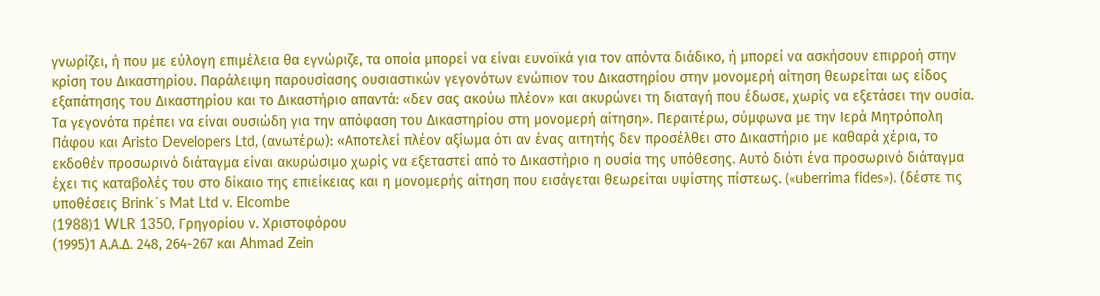γνωρίζει, ή που με εύλογη επιμέλεια θα εγνώριζε, τα οποία μπορεί να είναι ευνοϊκά για τον απόντα διάδικο, ή μπορεί να ασκήσουν επιρροή στην κρίση του Δικαστηρίου. Παράλειψη παρουσίασης ουσιαστικών γεγονότων ενώπιον του Δικαστηρίου στην μονομερή αίτηση θεωρείται ως είδος εξαπάτησης του Δικαστηρίου και το Δικαστήριο απαντά: «δεν σας ακούω πλέον» και ακυρώνει τη διαταγή που έδωσε, χωρίς να εξετάσει την ουσία. Τα γεγονότα πρέπει να είναι ουσιώδη για την απόφαση του Δικαστηρίου στη μονομερή αίτηση». Περαιτέρω, σύμφωνα με την Ιερά Μητρόπολη Πάφου και Aristo Developers Ltd, (ανωτέρω): «Αποτελεί πλέον αξίωμα ότι αν ένας αιτητής δεν προσέλθει στο Δικαστήριο με καθαρά χέρια, το εκδοθέν προσωρινό διάταγμα είναι ακυρώσιμο χωρίς να εξεταστεί από το Δικαστήριο η ουσία της υπόθεσης. Αυτό διότι ένα προσωρινό διάταγμα έχει τις καταβολές του στο δίκαιο της επιείκειας και η μονομερής αίτηση που εισάγεται θεωρείται υψίστης πίστεως. («uberrima fides»). (δέστε τις υποθέσεις Brink´s Mat Ltd v. Elcombe
(1988)1 WLR 1350, Γρηγορίου ν. Χριστοφόρου
(1995)1 Α.Α.Δ. 248, 264-267 και Ahmad Zein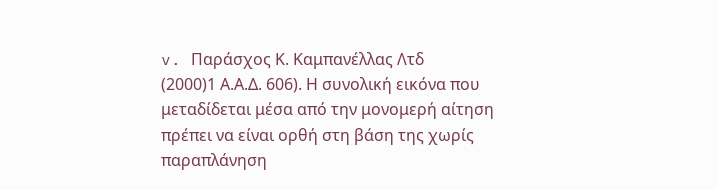v. Παράσχος Κ. Καμπανέλλας Λτδ
(2000)1 Α.Α.Δ. 606). Η συνολική εικόνα που μεταδίδεται μέσα από την μονομερή αίτηση πρέπει να είναι ορθή στη βάση της χωρίς παραπλάνηση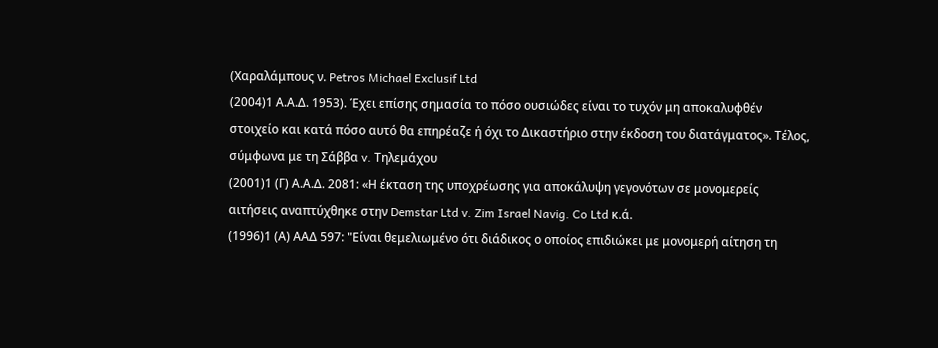(Χαραλάμπους ν. Petros Michael Exclusif Ltd
(2004)1 Α.Α.Δ. 1953). Έχει επίσης σημασία το πόσο ουσιώδες είναι το τυχόν μη αποκαλυφθέν στοιχείο και κατά πόσο αυτό θα επηρέαζε ή όχι το Δικαστήριο στην έκδοση του διατάγματος». Τέλος, σύμφωνα με τη Σάββα v. Τηλεμάχου
(2001)1 (Γ) Α.Α.Δ. 2081: «Η έκταση της υποχρέωσης για αποκάλυψη γεγονότων σε μονομερείς αιτήσεις αναπτύχθηκε στην Demstar Ltd v. Zim Israel Navig. Co Ltd κ.ά.
(1996)1 (Α) ΑΑΔ 597: "Είναι θεμελιωμένο ότι διάδικος ο οποίος επιδιώκει με μονομερή αίτηση τη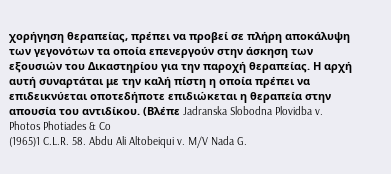χορήγηση θεραπείας, πρέπει να προβεί σε πλήρη αποκάλυψη των γεγονότων τα οποία επενεργούν στην άσκηση των εξουσιών του Δικαστηρίου για την παροχή θεραπείας. Η αρχή αυτή συναρτάται με την καλή πίστη η οποία πρέπει να επιδεικνύεται οποτεδήποτε επιδιώκεται η θεραπεία στην απουσία του αντιδίκου. (Βλέπε Jadranska Slobodna Plovidba v. Photos Photiades & Co
(1965)1 C.L.R. 58. Abdu Ali Altobeiqui v. M/V Nada G.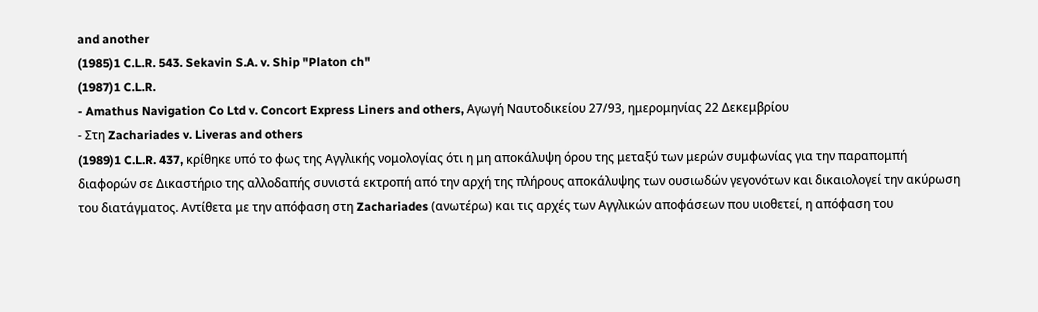and another
(1985)1 C.L.R. 543. Sekavin S.A. v. Ship "Platon ch"
(1987)1 C.L.R.
- Amathus Navigation Co Ltd v. Concort Express Liners and others, Αγωγή Ναυτοδικείου 27/93, ημερομηνίας 22 Δεκεμβρίου
- Στη Zachariades v. Liveras and others
(1989)1 C.L.R. 437, κρίθηκε υπό το φως της Αγγλικής νομολογίας ότι η μη αποκάλυψη όρου της μεταξύ των μερών συμφωνίας για την παραπομπή διαφορών σε Δικαστήριο της αλλοδαπής συνιστά εκτροπή από την αρχή της πλήρους αποκάλυψης των ουσιωδών γεγονότων και δικαιολογεί την ακύρωση του διατάγματος. Αντίθετα με την απόφαση στη Zachariades (ανωτέρω) και τις αρχές των Αγγλικών αποφάσεων που υιοθετεί, η απόφαση του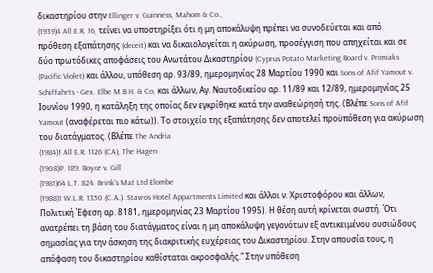δικαστηρίου στην Ellinger v. Guinness, Mahom & Co.,
(1939)4 All E.R. 16, τείνει να υποστηρίξει ότι η μη αποκάλυψη πρέπει να συνοδεύεται και από πρόθεση εξαπάτησης (deceit) και να δικαιολογείται η ακύρωση, προσέγγιση που απηχείται και σε δύο πρωτόδικες αποφάσεις του Ανωτάτου Δικαστηρίου (Cyprus Potato Marketing Board v. Primiaks (Pacific Violet) και άλλου, υπόθεση αρ. 93/89, ημερομηνίας 28 Μαρτίου 1990 και Sons of Afif Yamout v. Schiffahrts - Gex. Elbe M.B.H. & Co, και άλλων, Αγ. Ναυτοδικείου αρ. 11/89 και 12/89, ημερομηνίας 25 Ιουνίου 1990, η κατάληξη της οποίας δεν εγκρίθηκε κατά την αναθεώρησή της. (Βλέπε Sons of Afif Yamout (αναφέρεται πιο κάτω)). Το στοιχείο της εξαπάτησης δεν αποτελεί προϋπόθεση για ακύρωση του διατάγματος. (Βλέπε The Andria
(1984)1 All E.R. 1126 (CA), The Hagen
(1908)P. 189. Boyce v. Gill
(1981)64 L.T. 824. Brink's Mat Ltd Elombe
(1988)1 W.L.R. 1350 (C.A.). Stavros Hotel Appartments Limited και άλλοι ν. Χριστοφόρου και άλλων, Πολιτική Έφεση αρ. 8181, ημερομηνίας 23 Μαρτίου 1995). Η θέση αυτή κρίνεται σωστή. Ότι ανατρέπει τη βάση του διατάγματος είναι η μη αποκάλυψη γεγονότων εξ αντικειμένου ουσιώδους σημασίας για την άσκηση της διακριτικής ευχέρειας του Δικαστηρίου. Στην απουσία τους, η απόφαση του δικαστηρίου καθίσταται ακροσφαλής." Στην υπόθεση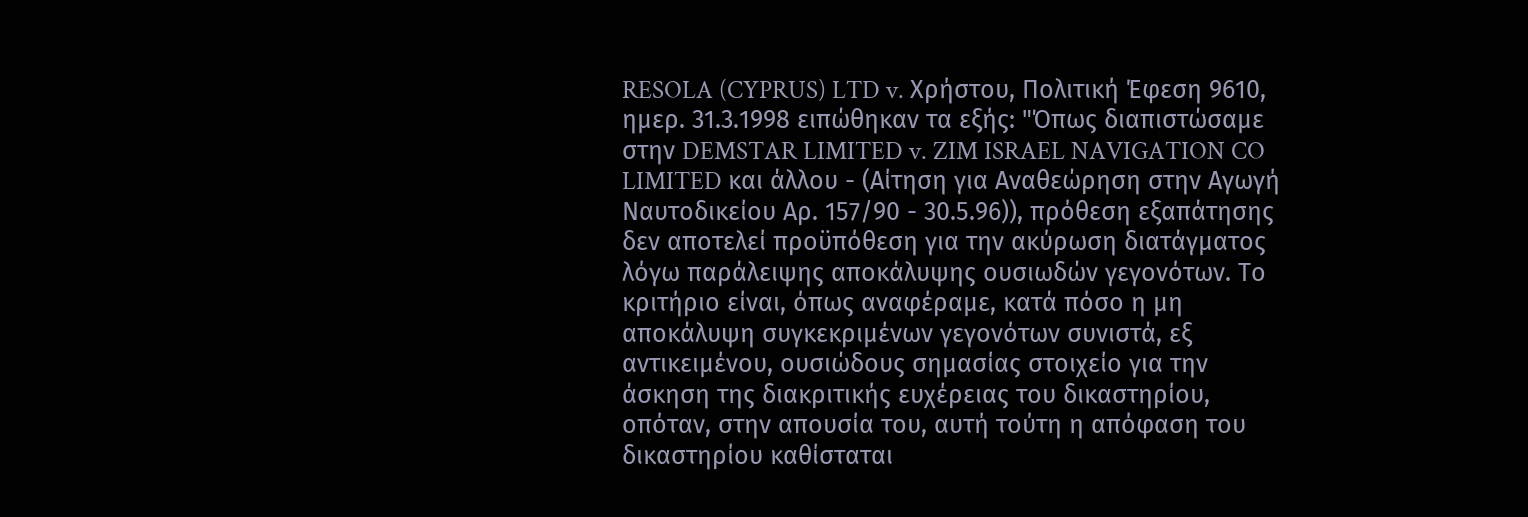RESOLA (CYPRUS) LTD v. Χρήστου, Πολιτική Έφεση 9610, ημερ. 31.3.1998 ειπώθηκαν τα εξής: "Όπως διαπιστώσαμε στην DEMSTAR LIMITED v. ZIM ISRAEL NAVIGATION CO LIMITED και άλλου - (Αίτηση για Αναθεώρηση στην Αγωγή Ναυτοδικείου Αρ. 157/90 - 30.5.96)), πρόθεση εξαπάτησης δεν αποτελεί προϋπόθεση για την ακύρωση διατάγματος λόγω παράλειψης αποκάλυψης ουσιωδών γεγονότων. Το κριτήριο είναι, όπως αναφέραμε, κατά πόσο η μη αποκάλυψη συγκεκριμένων γεγονότων συνιστά, εξ αντικειμένου, ουσιώδους σημασίας στοιχείο για την άσκηση της διακριτικής ευχέρειας του δικαστηρίου, οπόταν, στην απουσία του, αυτή τούτη η απόφαση του δικαστηρίου καθίσταται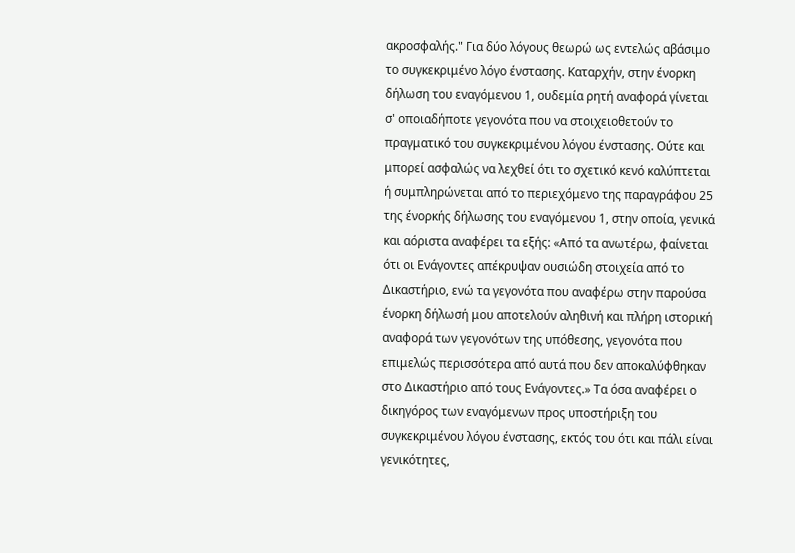ακροσφαλής." Για δύο λόγους θεωρώ ως εντελώς αβάσιμο το συγκεκριμένο λόγο ένστασης. Καταρχήν, στην ένορκη δήλωση του εναγόμενου 1, ουδεμία ρητή αναφορά γίνεται σ' οποιαδήποτε γεγονότα που να στοιχειοθετούν το πραγματικό του συγκεκριμένου λόγου ένστασης. Ούτε και μπορεί ασφαλώς να λεχθεί ότι το σχετικό κενό καλύπτεται ή συμπληρώνεται από το περιεχόμενο της παραγράφου 25 της ένορκής δήλωσης του εναγόμενου 1, στην οποία, γενικά και αόριστα αναφέρει τα εξής: «Από τα ανωτέρω, φαίνεται ότι οι Ενάγοντες απέκρυψαν ουσιώδη στοιχεία από το Δικαστήριο, ενώ τα γεγονότα που αναφέρω στην παρούσα ένορκη δήλωσή μου αποτελούν αληθινή και πλήρη ιστορική αναφορά των γεγονότων της υπόθεσης, γεγονότα που επιμελώς περισσότερα από αυτά που δεν αποκαλύφθηκαν στο Δικαστήριο από τους Ενάγοντες.» Τα όσα αναφέρει ο δικηγόρος των εναγόμενων προς υποστήριξη του συγκεκριμένου λόγου ένστασης, εκτός του ότι και πάλι είναι γενικότητες,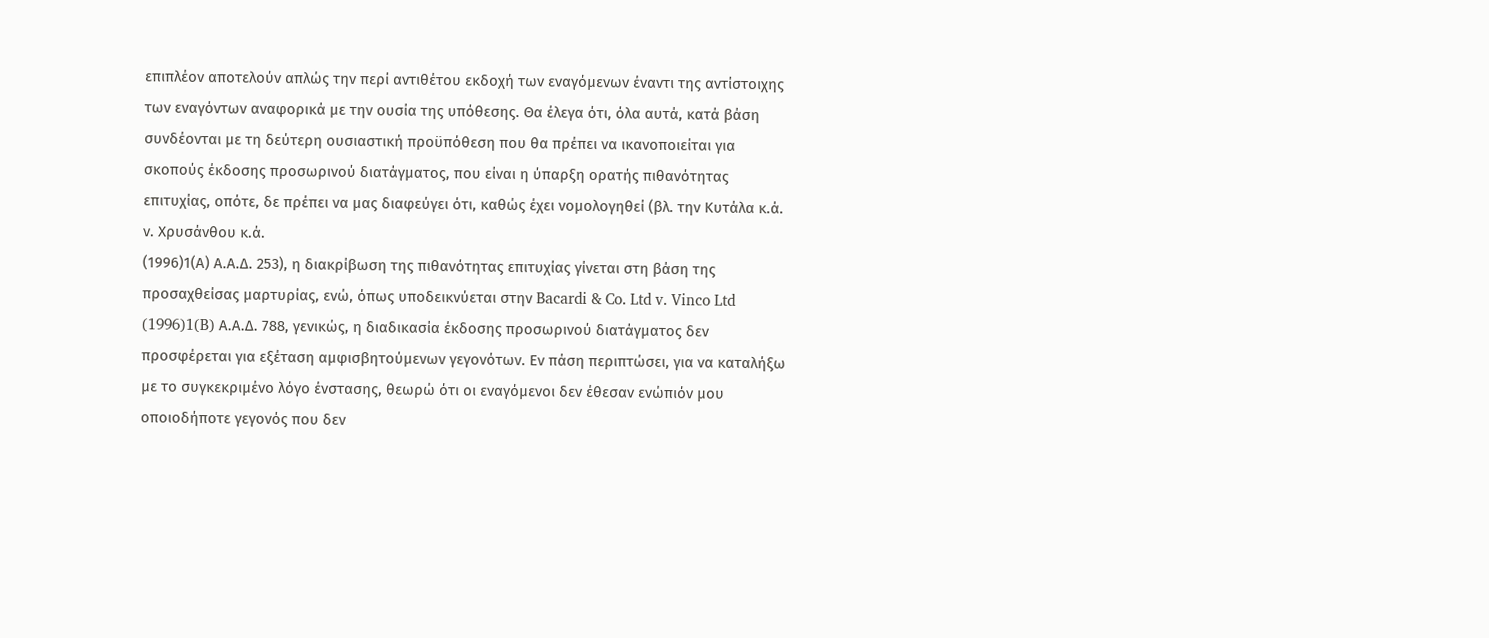επιπλέον αποτελούν απλώς την περί αντιθέτου εκδοχή των εναγόμενων έναντι της αντίστοιχης των εναγόντων αναφορικά με την ουσία της υπόθεσης. Θα έλεγα ότι, όλα αυτά, κατά βάση συνδέονται με τη δεύτερη ουσιαστική προϋπόθεση που θα πρέπει να ικανοποιείται για σκοπούς έκδοσης προσωρινού διατάγματος, που είναι η ύπαρξη ορατής πιθανότητας επιτυχίας, οπότε, δε πρέπει να μας διαφεύγει ότι, καθώς έχει νομολογηθεί (βλ. την Κυτάλα κ.ά. ν. Χρυσάνθου κ.ά.
(1996)1(Α) Α.Α.Δ. 253), η διακρίβωση της πιθανότητας επιτυχίας γίνεται στη βάση της προσαχθείσας μαρτυρίας, ενώ, όπως υποδεικνύεται στην Bacardi & Co. Ltd v. Vinco Ltd
(1996)1(B) Α.Α.Δ. 788, γενικώς, η διαδικασία έκδοσης προσωρινού διατάγματος δεν προσφέρεται για εξέταση αμφισβητούμενων γεγονότων. Εν πάση περιπτώσει, για να καταλήξω με το συγκεκριμένο λόγο ένστασης, θεωρώ ότι οι εναγόμενοι δεν έθεσαν ενώπιόν μου οποιοδήποτε γεγονός που δεν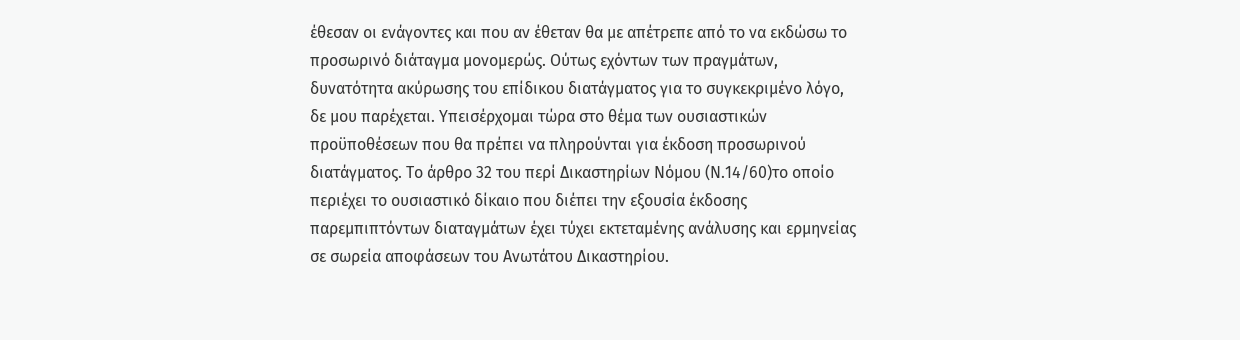έθεσαν οι ενάγοντες και που αν έθεταν θα με απέτρεπε από το να εκδώσω το προσωρινό διάταγμα μονομερώς. Ούτως εχόντων των πραγμάτων, δυνατότητα ακύρωσης του επίδικου διατάγματος για το συγκεκριμένο λόγο, δε μου παρέχεται. Υπεισέρχομαι τώρα στο θέμα των ουσιαστικών προϋποθέσεων που θα πρέπει να πληρούνται για έκδοση προσωρινού διατάγματος. Το άρθρο 32 του περί Δικαστηρίων Νόμου (Ν.14/60)το οποίο περιέχει το ουσιαστικό δίκαιο που διέπει την εξουσία έκδοσης παρεμπιπτόντων διαταγμάτων έχει τύχει εκτεταμένης ανάλυσης και ερμηνείας σε σωρεία αποφάσεων του Ανωτάτου Δικαστηρίου.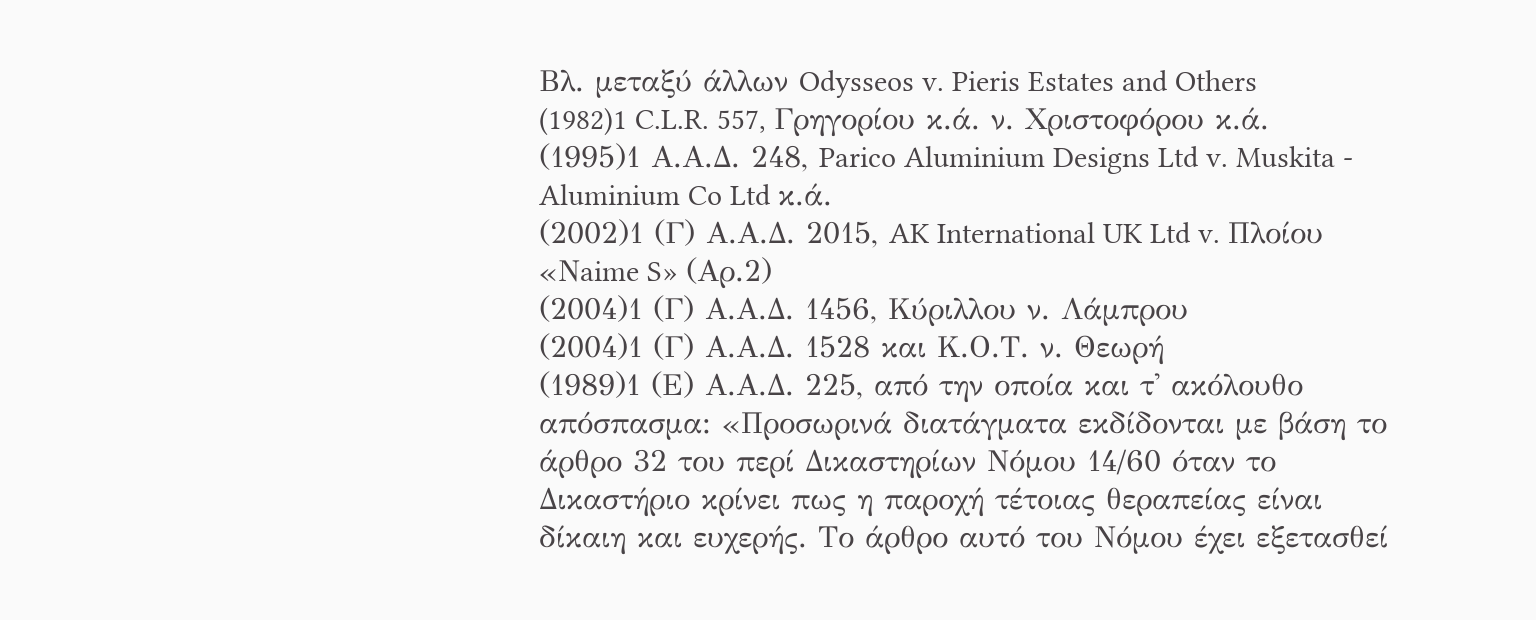Βλ. μεταξύ άλλων Odysseos v. Pieris Estates and Others
(1982)1 C.L.R. 557, Γρηγορίου κ.ά. ν. Χριστοφόρου κ.ά.
(1995)1 Α.Α.Δ. 248, Parico Aluminium Designs Ltd v. Muskita - Aluminium Co Ltd κ.ά.
(2002)1 (Γ) Α.Α.Δ. 2015, AK International UK Ltd v. Πλοίου «Νaime S» (Αρ.2)
(2004)1 (Γ) Α.Α.Δ. 1456, Κύριλλου ν. Λάμπρου
(2004)1 (Γ) Α.Α.Δ. 1528 και Κ.Ο.Τ. ν. Θεωρή
(1989)1 (Ε) Α.Α.Δ. 225, από την οποία και τ' ακόλουθο απόσπασμα: «Προσωρινά διατάγματα εκδίδονται με βάση το άρθρο 32 του περί Δικαστηρίων Νόμου 14/60 όταν το Δικαστήριο κρίνει πως η παροχή τέτοιας θεραπείας είναι δίκαιη και ευχερής. Το άρθρο αυτό του Νόμου έχει εξετασθεί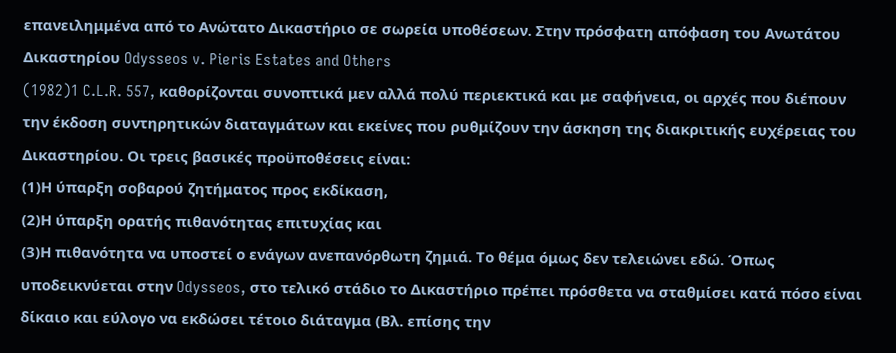επανειλημμένα από το Ανώτατο Δικαστήριο σε σωρεία υποθέσεων. Στην πρόσφατη απόφαση του Ανωτάτου Δικαστηρίου Odysseos v. Pieris Estates and Others
(1982)1 C.L.R. 557, καθορίζονται συνοπτικά μεν αλλά πολύ περιεκτικά και με σαφήνεια, οι αρχές που διέπουν την έκδοση συντηρητικών διαταγμάτων και εκείνες που ρυθμίζουν την άσκηση της διακριτικής ευχέρειας του Δικαστηρίου. Οι τρεις βασικές προϋποθέσεις είναι:
(1)Η ύπαρξη σοβαρού ζητήματος προς εκδίκαση,
(2)Η ύπαρξη ορατής πιθανότητας επιτυχίας και
(3)Η πιθανότητα να υποστεί ο ενάγων ανεπανόρθωτη ζημιά. Το θέμα όμως δεν τελειώνει εδώ. Όπως υποδεικνύεται στην Odysseos, στο τελικό στάδιο το Δικαστήριο πρέπει πρόσθετα να σταθμίσει κατά πόσο είναι δίκαιο και εύλογο να εκδώσει τέτοιο διάταγμα (Βλ. επίσης την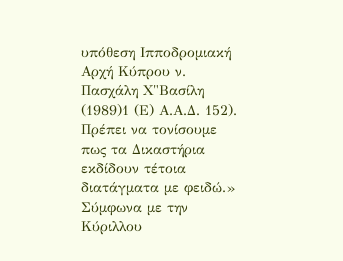υπόθεση Ιπποδρομιακή Αρχή Κύπρου ν. Πασχάλη Χ"Bασίλη
(1989)1 (Ε) Α.Α.Δ. 152). Πρέπει να τονίσουμε πως τα Δικαστήρια εκδίδουν τέτοια διατάγματα με φειδώ.» Σύμφωνα με την Κύριλλου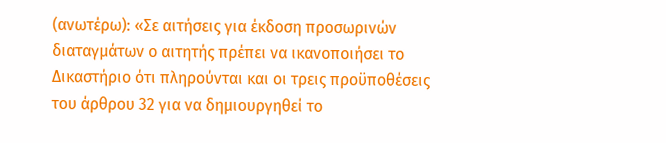(ανωτέρω): «Σε αιτήσεις για έκδοση προσωρινών διαταγμάτων ο αιτητής πρέπει να ικανοποιήσει το Δικαστήριο ότι πληρούνται και οι τρεις προϋποθέσεις του άρθρου 32 για να δημιουργηθεί το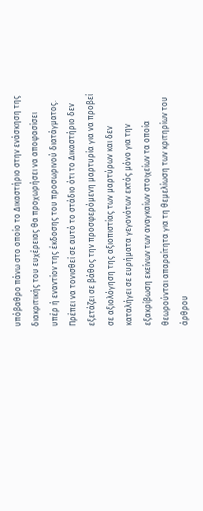υπόβαθρο πάνω στο οποίο το Δικαστήριο στην ενάσκηση της διακριτικής του ευχέρειας θα προχωρήσει να αποφασίσει υπέρ ή εναντίον της έκδοσης του προσωρινού διατάγματος. Πρέπει να τονισθεί σε αυτό το στάδιο ότι το Δικαστήριο δεν εξετάζει σε βάθος την προσφερόμενη μαρτυρία για να προβεί σε αξιολόγηση της αξιοπιστίας των μαρτύρων και δεν καταλήγει σε ευρήματα γεγονότων εκτός μόνο για την εξακρίβωση εκείνων των αναγκαίων στοιχείων τα οποία θεωρούνται απαραίτητα για τη θεμελίωση των κριτηρίων του άρθρου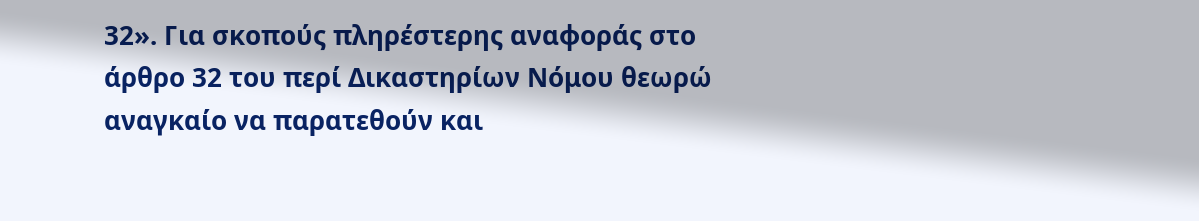32». Για σκοπούς πληρέστερης αναφοράς στο άρθρο 32 του περί Δικαστηρίων Νόμου θεωρώ αναγκαίο να παρατεθούν και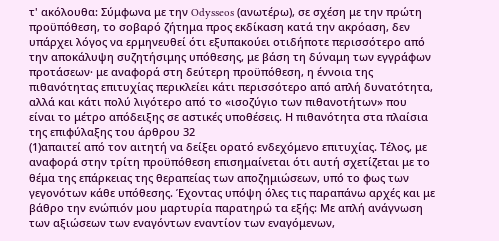τ' ακόλουθα: Σύμφωνα με την Odysseos (ανωτέρω), σε σχέση με την πρώτη προϋπόθεση, το σοβαρό ζήτημα προς εκδίκαση κατά την ακρόαση, δεν υπάρχει λόγος να ερμηνευθεί ότι εξυπακούει οτιδήποτε περισσότερο από την αποκάλυψη συζητήσιμης υπόθεσης, με βάση τη δύναμη των εγγράφων προτάσεων· με αναφορά στη δεύτερη προϋπόθεση, η έννοια της πιθανότητας επιτυχίας περικλείει κάτι περισσότερο από απλή δυνατότητα, αλλά και κάτι πολύ λιγότερο από το «ισοζύγιο των πιθανοτήτων» που είναι το μέτρο απόδειξης σε αστικές υποθέσεις. Η πιθανότητα στα πλαίσια της επιφύλαξης του άρθρου 32
(1)απαιτεί από τον αιτητή να δείξει ορατό ενδεχόμενο επιτυχίας. Τέλος, με αναφορά στην τρίτη προϋπόθεση επισημαίνεται ότι αυτή σχετίζεται με το θέμα της επάρκειας της θεραπείας των αποζημιώσεων, υπό το φως των γεγονότων κάθε υπόθεσης. Έχοντας υπόψη όλες τις παραπάνω αρχές και με βάθρο την ενώπιόν μου μαρτυρία παρατηρώ τα εξής: Με απλή ανάγνωση των αξιώσεων των εναγόντων εναντίον των εναγόμενων,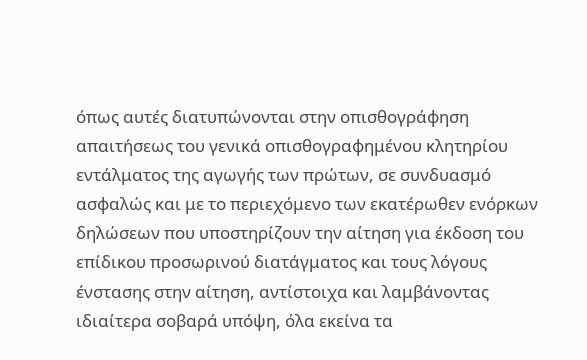όπως αυτές διατυπώνονται στην οπισθογράφηση απαιτήσεως του γενικά οπισθογραφημένου κλητηρίου εντάλματος της αγωγής των πρώτων, σε συνδυασμό ασφαλώς και με το περιεχόμενο των εκατέρωθεν ενόρκων δηλώσεων που υποστηρίζουν την αίτηση για έκδοση του επίδικου προσωρινού διατάγματος και τους λόγους ένστασης στην αίτηση, αντίστοιχα και λαμβάνοντας ιδιαίτερα σοβαρά υπόψη, όλα εκείνα τα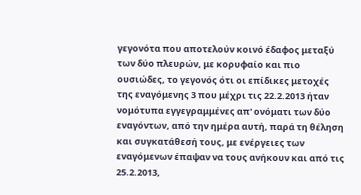γεγονότα που αποτελούν κοινό έδαφος μεταξύ των δύο πλευρών, με κορυφαίο και πιο ουσιώδες, το γεγονός ότι οι επίδικες μετοχές της εναγόμενης 3 που μέχρι τις 22.2.2013 ήταν νομότυπα εγγεγραμμένες απ' ονόματι των δύο εναγόντων, από την ημέρα αυτή, παρά τη θέληση και συγκατάθεσή τους, με ενέργειες των εναγόμενων έπαψαν να τους ανήκουν και από τις 25.2.2013,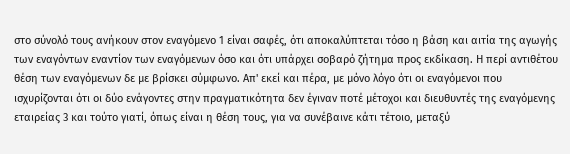στο σύνολό τους ανήκουν στον εναγόμενο 1 είναι σαφές, ότι αποκαλύπτεται τόσο η βάση και αιτία της αγωγής των εναγόντων εναντίον των εναγόμενων όσο και ότι υπάρχει σοβαρό ζήτημα προς εκδίκαση. Η περί αντιθέτου θέση των εναγόμενων δε με βρίσκει σύμφωνο. Απ' εκεί και πέρα, με μόνο λόγο ότι οι εναγόμενοι που ισχυρίζονται ότι οι δύο ενάγοντες στην πραγματικότητα δεν έγιναν ποτέ μέτοχοι και διευθυντές της εναγόμενης εταιρείας 3 και τούτο γιατί, όπως είναι η θέση τους, για να συνέβαινε κάτι τέτοιο, μεταξύ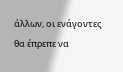άλλων, οι ενάγοντες θα έπρεπε να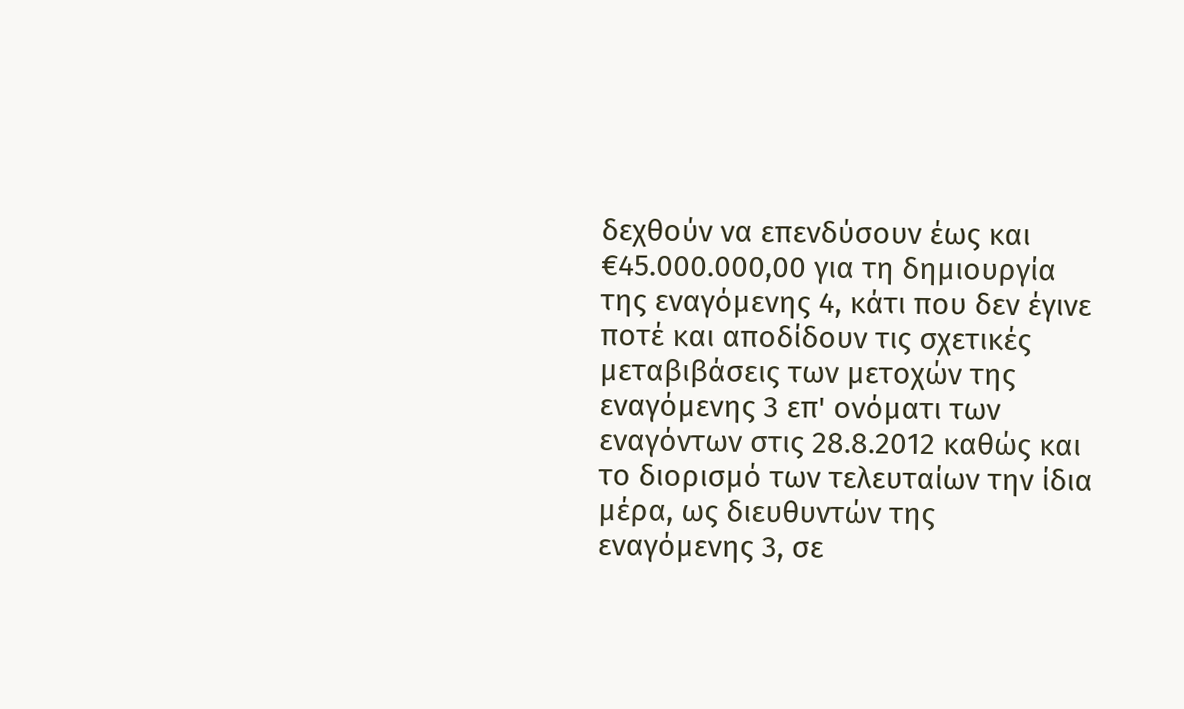δεχθούν να επενδύσουν έως και €45.000.000,00 για τη δημιουργία της εναγόμενης 4, κάτι που δεν έγινε ποτέ και αποδίδουν τις σχετικές μεταβιβάσεις των μετοχών της εναγόμενης 3 επ' ονόματι των εναγόντων στις 28.8.2012 καθώς και το διορισμό των τελευταίων την ίδια μέρα, ως διευθυντών της εναγόμενης 3, σε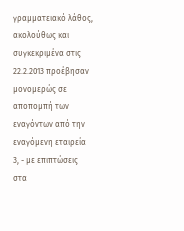γραμματειακό λάθος, ακολούθως και συγκεκριμένα στις 22.2.2013 προέβησαν μονομερώς σε αποπομπή των εναγόντων από την εναγόμενη εταιρεία 3, - με επιπτώσεις στα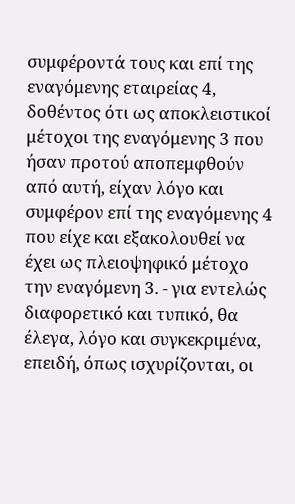συμφέροντά τους και επί της εναγόμενης εταιρείας 4, δοθέντος ότι ως αποκλειστικοί μέτοχοι της εναγόμενης 3 που ήσαν προτού αποπεμφθούν από αυτή, είχαν λόγο και συμφέρον επί της εναγόμενης 4 που είχε και εξακολουθεί να έχει ως πλειοψηφικό μέτοχο την εναγόμενη 3. - για εντελώς διαφορετικό και τυπικό, θα έλεγα, λόγο και συγκεκριμένα, επειδή, όπως ισχυρίζονται, οι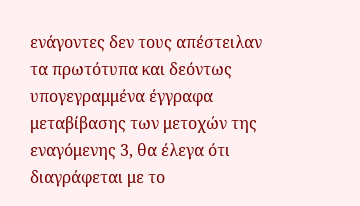ενάγοντες δεν τους απέστειλαν τα πρωτότυπα και δεόντως υπογεγραμμένα έγγραφα μεταβίβασης των μετοχών της εναγόμενης 3, θα έλεγα ότι διαγράφεται με το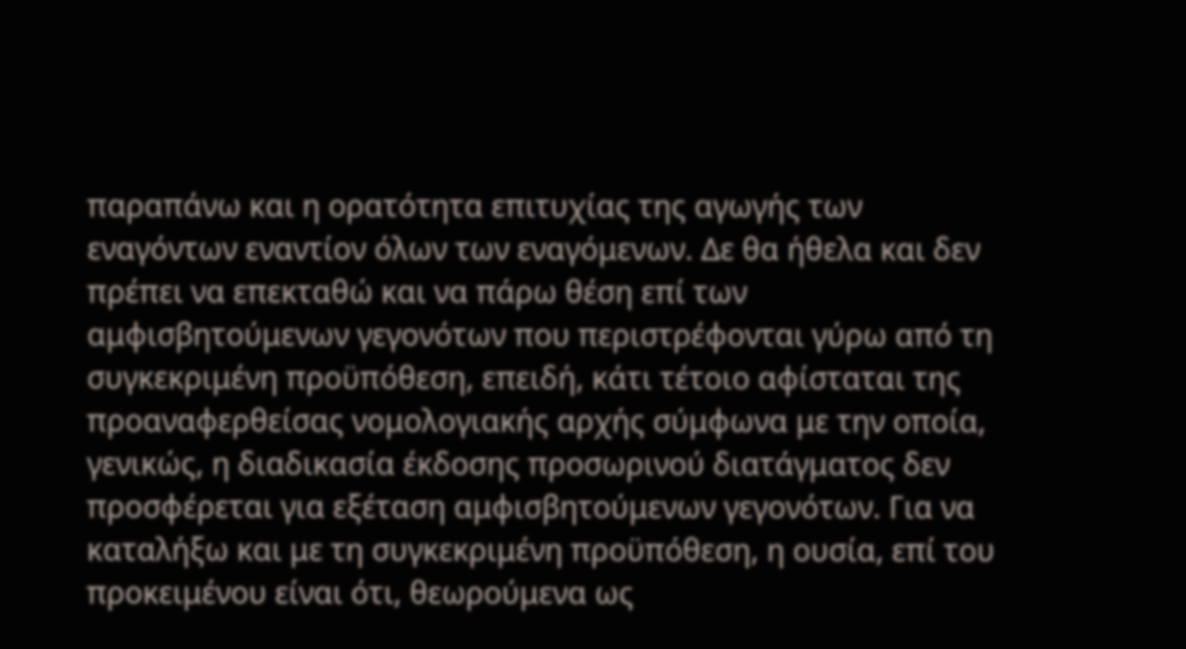παραπάνω και η ορατότητα επιτυχίας της αγωγής των εναγόντων εναντίον όλων των εναγόμενων. Δε θα ήθελα και δεν πρέπει να επεκταθώ και να πάρω θέση επί των αμφισβητούμενων γεγονότων που περιστρέφονται γύρω από τη συγκεκριμένη προϋπόθεση, επειδή, κάτι τέτοιο αφίσταται της προαναφερθείσας νομολογιακής αρχής σύμφωνα με την οποία, γενικώς, η διαδικασία έκδοσης προσωρινού διατάγματος δεν προσφέρεται για εξέταση αμφισβητούμενων γεγονότων. Για να καταλήξω και με τη συγκεκριμένη προϋπόθεση, η ουσία, επί του προκειμένου είναι ότι, θεωρούμενα ως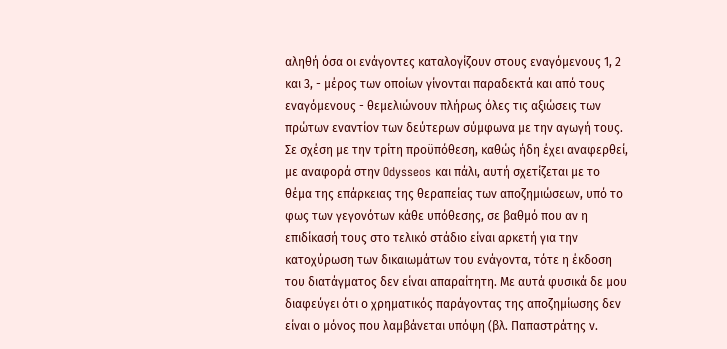αληθή όσα οι ενάγοντες καταλογίζουν στους εναγόμενους 1, 2 και 3, - μέρος των οποίων γίνονται παραδεκτά και από τους εναγόμενους - θεμελιώνουν πλήρως όλες τις αξιώσεις των πρώτων εναντίον των δεύτερων σύμφωνα με την αγωγή τους. Σε σχέση με την τρίτη προϋπόθεση, καθώς ήδη έχει αναφερθεί, με αναφορά στην Odysseos και πάλι, αυτή σχετίζεται με το θέμα της επάρκειας της θεραπείας των αποζημιώσεων, υπό το φως των γεγονότων κάθε υπόθεσης, σε βαθμό που αν η επιδίκασή τους στο τελικό στάδιο είναι αρκετή για την κατοχύρωση των δικαιωμάτων του ενάγοντα, τότε η έκδοση του διατάγματος δεν είναι απαραίτητη. Με αυτά φυσικά δε μου διαφεύγει ότι ο χρηματικός παράγοντας της αποζημίωσης δεν είναι ο μόνος που λαμβάνεται υπόψη (βλ. Παπαστράτης ν.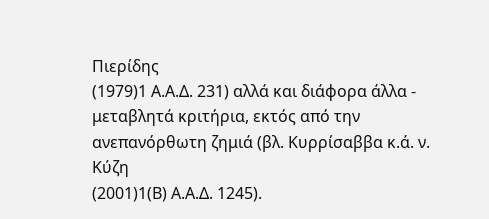Πιερίδης
(1979)1 Α.Α.Δ. 231) αλλά και διάφορα άλλα - μεταβλητά κριτήρια, εκτός από την ανεπανόρθωτη ζημιά (βλ. Κυρρίσαββα κ.ά. ν. Κύζη
(2001)1(Β) Α.Α.Δ. 1245).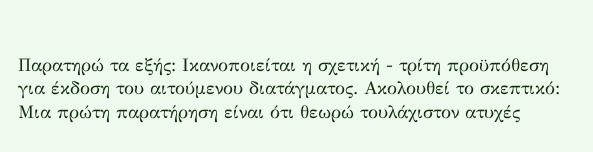Παρατηρώ τα εξής: Ικανοποιείται η σχετική - τρίτη προϋπόθεση για έκδοση του αιτούμενου διατάγματος. Ακολουθεί το σκεπτικό: Μια πρώτη παρατήρηση είναι ότι θεωρώ τουλάχιστον ατυχές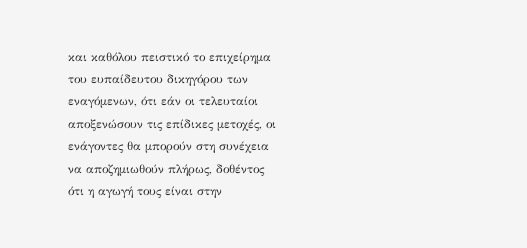και καθόλου πειστικό το επιχείρημα του ευπαίδευτου δικηγόρου των εναγόμενων, ότι εάν οι τελευταίοι αποξενώσουν τις επίδικες μετοχές, οι ενάγοντες θα μπορούν στη συνέχεια να αποζημιωθούν πλήρως, δοθέντος ότι η αγωγή τους είναι στην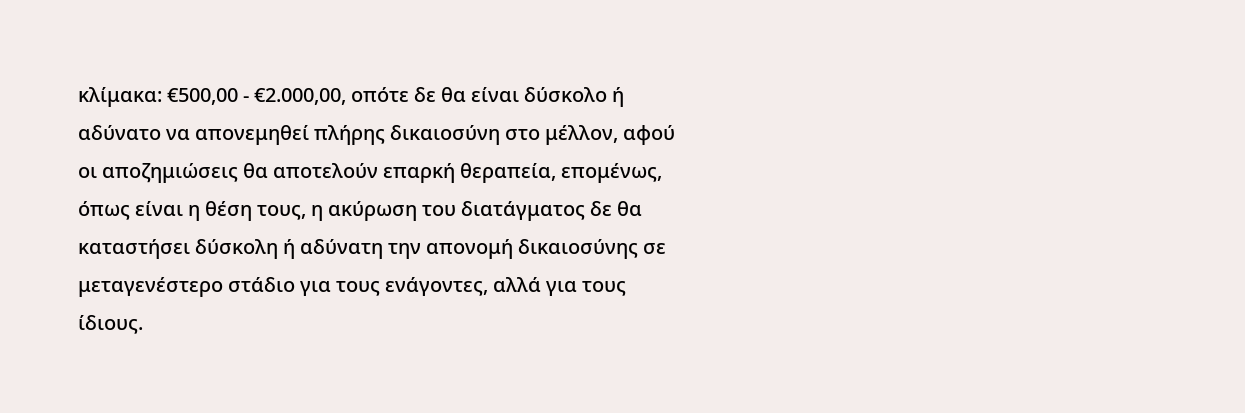κλίμακα: €500,00 - €2.000,00, οπότε δε θα είναι δύσκολο ή αδύνατο να απονεμηθεί πλήρης δικαιοσύνη στο μέλλον, αφού οι αποζημιώσεις θα αποτελούν επαρκή θεραπεία, επομένως, όπως είναι η θέση τους, η ακύρωση του διατάγματος δε θα καταστήσει δύσκολη ή αδύνατη την απονομή δικαιοσύνης σε μεταγενέστερο στάδιο για τους ενάγοντες, αλλά για τους ίδιους.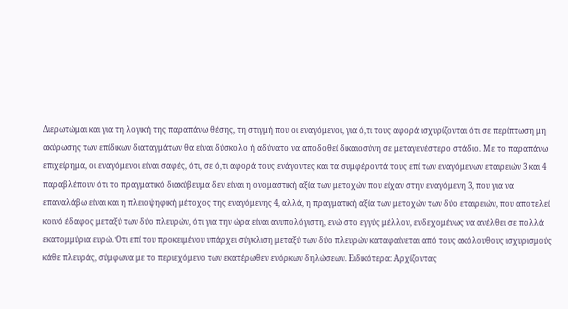Διερωτώμαι και για τη λογική της παραπάνω θέσης, τη στιγμή που οι εναγόμενοι, για ό,τι τους αφορά ισχυρίζονται ότι σε περίπτωση μη ακύρωσης των επίδικων διαταγμάτων θα είναι δύσκολο ή αδύνατο να αποδοθεί δικαιοσύνη σε μεταγενέστερο στάδιο. Με το παραπάνω επιχείρημα, οι εναγόμενοι είναι σαφές, ότι, σε ό,τι αφορά τους ενάγοντες και τα συμφέροντά τους επί των εναγόμενων εταιρειών 3 και 4 παραβλέπουν ότι το πραγματικό διακύβευμα δεν είναι η ονομαστική αξία των μετοχών που είχαν στην εναγόμενη 3, που για να επαναλάβω είναι και η πλειοψηφική μέτοχος της εναγόμενης 4, αλλά, η πραγματική αξία των μετοχών των δύο εταιρειών, που αποτελεί κοινό έδαφος μεταξύ των δύο πλευρών, ότι για την ώρα είναι ανυπολόγιστη, ενώ στο εγγύς μέλλον, ενδεχομένως να ανέλθει σε πολλά εκατομμύρια ευρώ. Ότι επί του προκειμένου υπάρχει σύγκλιση μεταξύ των δύο πλευρών καταφαίνεται από τους ακόλουθους ισχυρισμούς κάθε πλευράς, σύμφωνα με το περιεχόμενο των εκατέρωθεν ενόρκων δηλώσεων. Ειδικότερα: Αρχίζοντας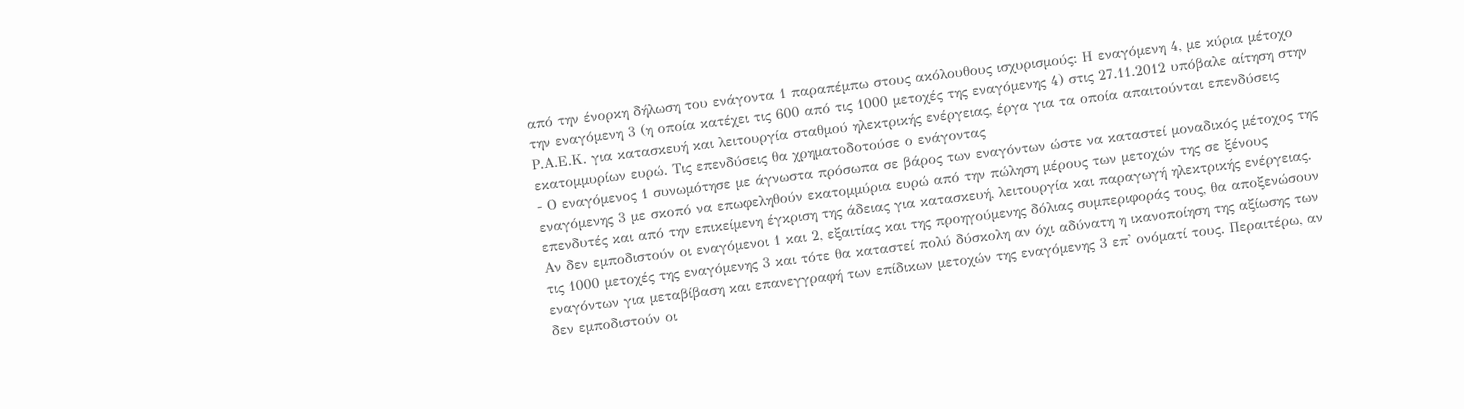από την ένορκη δήλωση του ενάγοντα 1 παραπέμπω στους ακόλουθους ισχυρισμούς: Η εναγόμενη 4, με κύρια μέτοχο την εναγόμενη 3 (η οποία κατέχει τις 600 από τις 1000 μετοχές της εναγόμενης 4) στις 27.11.2012 υπόβαλε αίτηση στην Ρ.Α.Ε.Κ. για κατασκευή και λειτουργία σταθμού ηλεκτρικής ενέργειας, έργα για τα οποία απαιτούνται επενδύσεις εκατομμυρίων ευρώ. Τις επενδύσεις θα χρηματοδοτούσε ο ενάγοντας
- Ο εναγόμενος 1 συνωμότησε με άγνωστα πρόσωπα σε βάρος των εναγόντων ώστε να καταστεί μοναδικός μέτοχος της εναγόμενης 3 με σκοπό να επωφεληθούν εκατομμύρια ευρώ από την πώληση μέρους των μετοχών της σε ξένους επενδυτές και από την επικείμενη έγκριση της άδειας για κατασκευή, λειτουργία και παραγωγή ηλεκτρικής ενέργειας. Αν δεν εμποδιστούν οι εναγόμενοι 1 και 2, εξαιτίας και της προηγούμενης δόλιας συμπεριφοράς τους, θα αποξενώσουν τις 1000 μετοχές της εναγόμενης 3 και τότε θα καταστεί πολύ δύσκολη αν όχι αδύνατη η ικανοποίηση της αξίωσης των εναγόντων για μεταβίβαση και επανεγγραφή των επίδικων μετοχών της εναγόμενης 3 επ' ονόματί τους. Περαιτέρω, αν δεν εμποδιστούν οι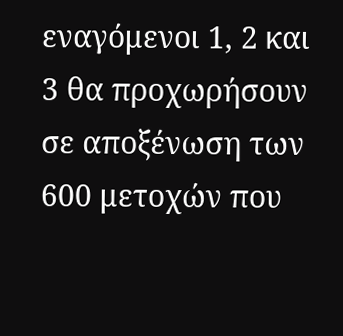εναγόμενοι 1, 2 και 3 θα προχωρήσουν σε αποξένωση των 600 μετοχών που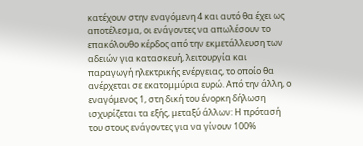κατέχουν στην εναγόμενη 4 και αυτό θα έχει ως αποτέλεσμα, οι ενάγοντες να απωλέσουν το επακόλουθο κέρδος από την εκμετάλλευση των αδειών για κατασκευή, λειτουργία και παραγωγή ηλεκτρικής ενέργειας, το οποίο θα ανέρχεται σε εκατομμύρια ευρώ. Από την άλλη, ο εναγόμενος 1, στη δική του ένορκη δήλωση ισχυρίζεται τα εξής, μεταξύ άλλων: Η πρότασή του στους ενάγοντες για να γίνουν 100%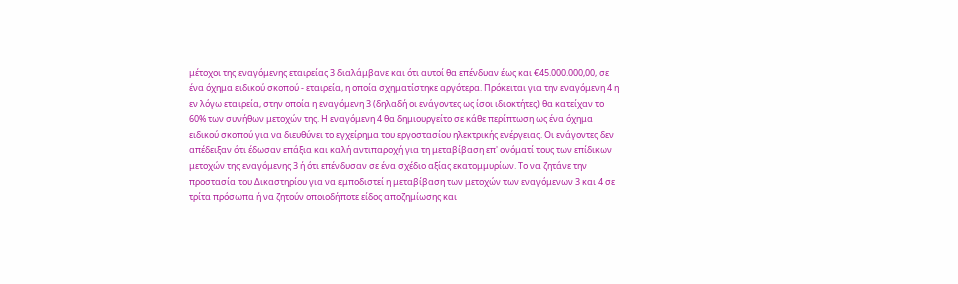μέτοχοι της εναγόμενης εταιρείας 3 διαλάμβανε και ότι αυτοί θα επένδυαν έως και €45.000.000,00, σε ένα όχημα ειδικού σκοπού - εταιρεία, η οποία σχηματίστηκε αργότερα. Πρόκειται για την εναγόμενη 4 η εν λόγω εταιρεία, στην οποία η εναγόμενη 3 (δηλαδή οι ενάγοντες ως ίσοι ιδιοκτήτες) θα κατείχαν το 60% των συνήθων μετοχών της. Η εναγόμενη 4 θα δημιουργείτο σε κάθε περίπτωση ως ένα όχημα ειδικού σκοπού για να διευθύνει το εγχείρημα του εργοστασίου ηλεκτρικής ενέργειας. Οι ενάγοντες δεν απέδειξαν ότι έδωσαν επάξια και καλή αντιπαροχή για τη μεταβίβαση επ' ονόματί τους των επίδικων μετοχών της εναγόμενης 3 ή ότι επένδυσαν σε ένα σχέδιο αξίας εκατομμυρίων. Το να ζητάνε την προστασία του Δικαστηρίου για να εμποδιστεί η μεταβίβαση των μετοχών των εναγόμενων 3 και 4 σε τρίτα πρόσωπα ή να ζητούν οποιοδήποτε είδος αποζημίωσης και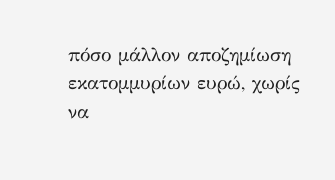πόσο μάλλον αποζημίωση εκατομμυρίων ευρώ, χωρίς να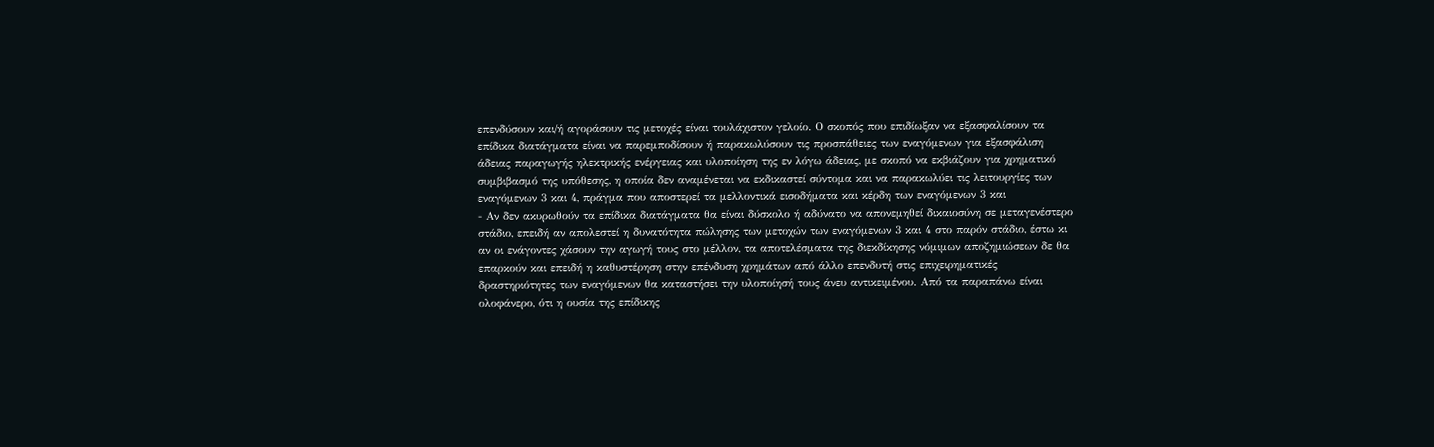επενδύσουν και/ή αγοράσουν τις μετοχές είναι τουλάχιστον γελοίο. Ο σκοπός που επιδίωξαν να εξασφαλίσουν τα επίδικα διατάγματα είναι να παρεμποδίσουν ή παρακωλύσουν τις προσπάθειες των εναγόμενων για εξασφάλιση άδειας παραγωγής ηλεκτρικής ενέργειας και υλοποίηση της εν λόγω άδειας, με σκοπό να εκβιάζουν για χρηματικό συμβιβασμό της υπόθεσης, η οποία δεν αναμένεται να εκδικαστεί σύντομα και να παρακωλύει τις λειτουργίες των εναγόμενων 3 και 4, πράγμα που αποστερεί τα μελλοντικά εισοδήματα και κέρδη των εναγόμενων 3 και
- Αν δεν ακυρωθούν τα επίδικα διατάγματα θα είναι δύσκολο ή αδύνατο να απονεμηθεί δικαιοσύνη σε μεταγενέστερο στάδιο, επειδή αν απολεστεί η δυνατότητα πώλησης των μετοχών των εναγόμενων 3 και 4 στο παρόν στάδιο, έστω κι αν οι ενάγοντες χάσουν την αγωγή τους στο μέλλον, τα αποτελέσματα της διεκδίκησης νόμιμων αποζημιώσεων δε θα επαρκούν και επειδή η καθυστέρηση στην επένδυση χρημάτων από άλλο επενδυτή στις επιχειρηματικές δραστηριότητες των εναγόμενων θα καταστήσει την υλοποίησή τους άνευ αντικειμένου. Από τα παραπάνω είναι ολοφάνερο, ότι η ουσία της επίδικης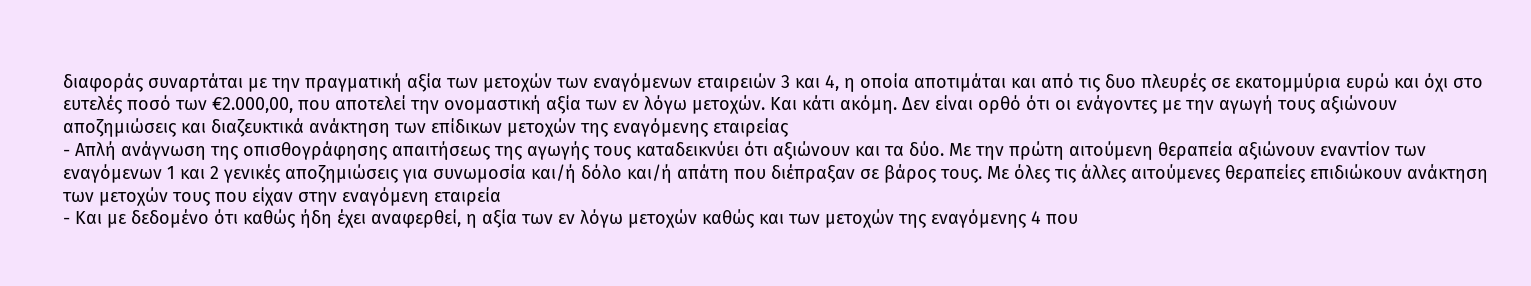διαφοράς συναρτάται με την πραγματική αξία των μετοχών των εναγόμενων εταιρειών 3 και 4, η οποία αποτιμάται και από τις δυο πλευρές σε εκατομμύρια ευρώ και όχι στο ευτελές ποσό των €2.000,00, που αποτελεί την ονομαστική αξία των εν λόγω μετοχών. Και κάτι ακόμη. Δεν είναι ορθό ότι οι ενάγοντες με την αγωγή τους αξιώνουν αποζημιώσεις και διαζευκτικά ανάκτηση των επίδικων μετοχών της εναγόμενης εταιρείας
- Απλή ανάγνωση της οπισθογράφησης απαιτήσεως της αγωγής τους καταδεικνύει ότι αξιώνουν και τα δύο. Με την πρώτη αιτούμενη θεραπεία αξιώνουν εναντίον των εναγόμενων 1 και 2 γενικές αποζημιώσεις για συνωμοσία και/ή δόλο και/ή απάτη που διέπραξαν σε βάρος τους. Με όλες τις άλλες αιτούμενες θεραπείες επιδιώκουν ανάκτηση των μετοχών τους που είχαν στην εναγόμενη εταιρεία
- Και με δεδομένο ότι καθώς ήδη έχει αναφερθεί, η αξία των εν λόγω μετοχών καθώς και των μετοχών της εναγόμενης 4 που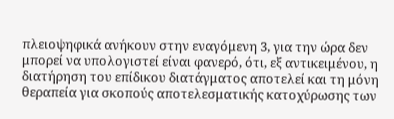πλειοψηφικά ανήκουν στην εναγόμενη 3, για την ώρα δεν μπορεί να υπολογιστεί είναι φανερό, ότι, εξ αντικειμένου, η διατήρηση του επίδικου διατάγματος αποτελεί και τη μόνη θεραπεία για σκοπούς αποτελεσματικής κατοχύρωσης των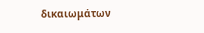δικαιωμάτων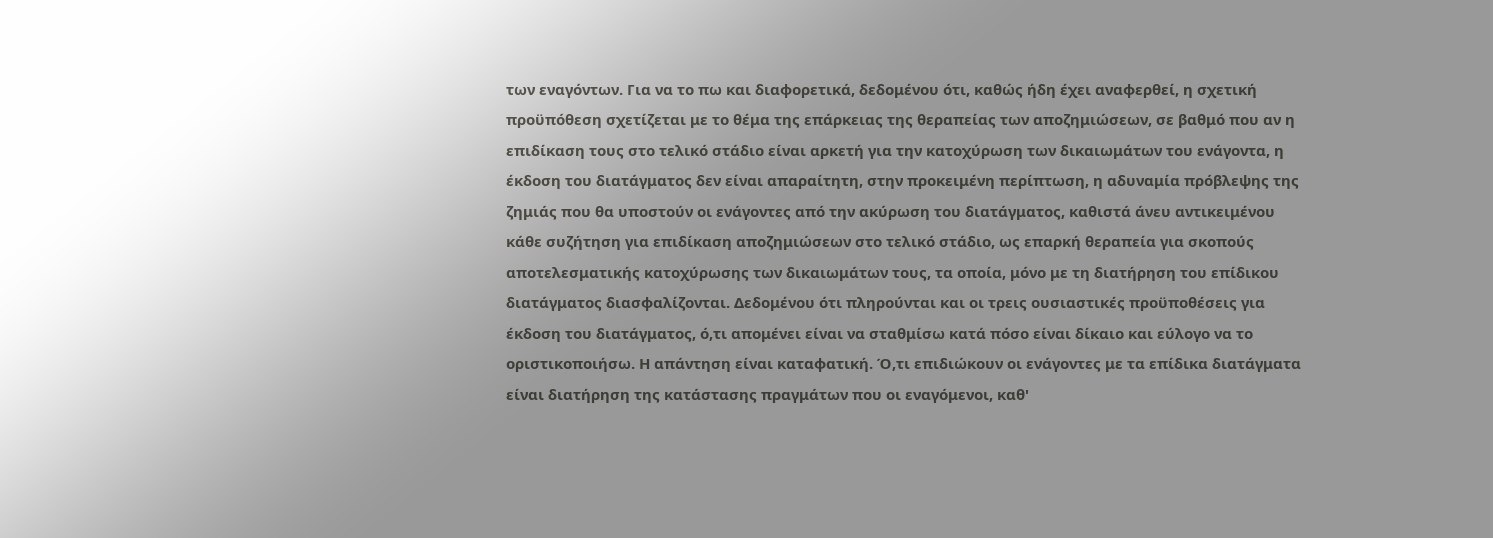των εναγόντων. Για να το πω και διαφορετικά, δεδομένου ότι, καθώς ήδη έχει αναφερθεί, η σχετική προϋπόθεση σχετίζεται με το θέμα της επάρκειας της θεραπείας των αποζημιώσεων, σε βαθμό που αν η επιδίκαση τους στο τελικό στάδιο είναι αρκετή για την κατοχύρωση των δικαιωμάτων του ενάγοντα, η έκδοση του διατάγματος δεν είναι απαραίτητη, στην προκειμένη περίπτωση, η αδυναμία πρόβλεψης της ζημιάς που θα υποστούν οι ενάγοντες από την ακύρωση του διατάγματος, καθιστά άνευ αντικειμένου κάθε συζήτηση για επιδίκαση αποζημιώσεων στο τελικό στάδιο, ως επαρκή θεραπεία για σκοπούς αποτελεσματικής κατοχύρωσης των δικαιωμάτων τους, τα οποία, μόνο με τη διατήρηση του επίδικου διατάγματος διασφαλίζονται. Δεδομένου ότι πληρούνται και οι τρεις ουσιαστικές προϋποθέσεις για έκδοση του διατάγματος, ό,τι απομένει είναι να σταθμίσω κατά πόσο είναι δίκαιο και εύλογο να το οριστικοποιήσω. Η απάντηση είναι καταφατική. Ό,τι επιδιώκουν οι ενάγοντες με τα επίδικα διατάγματα είναι διατήρηση της κατάστασης πραγμάτων που οι εναγόμενοι, καθ'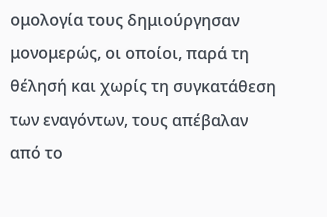ομολογία τους δημιούργησαν μονομερώς, οι οποίοι, παρά τη θέλησή και χωρίς τη συγκατάθεση των εναγόντων, τους απέβαλαν από το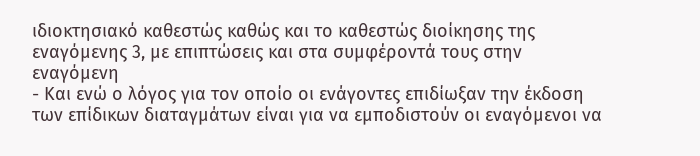ιδιοκτησιακό καθεστώς καθώς και το καθεστώς διοίκησης της εναγόμενης 3, με επιπτώσεις και στα συμφέροντά τους στην εναγόμενη
- Και ενώ ο λόγος για τον οποίο οι ενάγοντες επιδίωξαν την έκδοση των επίδικων διαταγμάτων είναι για να εμποδιστούν οι εναγόμενοι να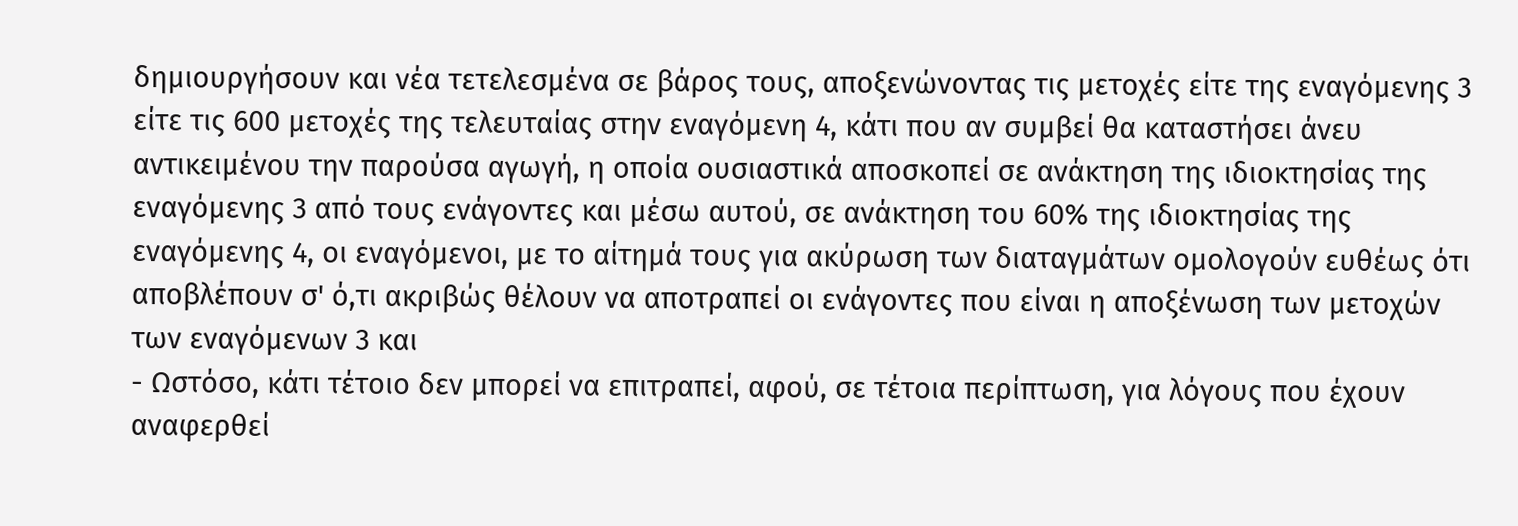δημιουργήσουν και νέα τετελεσμένα σε βάρος τους, αποξενώνοντας τις μετοχές είτε της εναγόμενης 3 είτε τις 600 μετοχές της τελευταίας στην εναγόμενη 4, κάτι που αν συμβεί θα καταστήσει άνευ αντικειμένου την παρούσα αγωγή, η οποία ουσιαστικά αποσκοπεί σε ανάκτηση της ιδιοκτησίας της εναγόμενης 3 από τους ενάγοντες και μέσω αυτού, σε ανάκτηση του 60% της ιδιοκτησίας της εναγόμενης 4, οι εναγόμενοι, με το αίτημά τους για ακύρωση των διαταγμάτων ομολογούν ευθέως ότι αποβλέπουν σ' ό,τι ακριβώς θέλουν να αποτραπεί οι ενάγοντες που είναι η αποξένωση των μετοχών των εναγόμενων 3 και
- Ωστόσο, κάτι τέτοιο δεν μπορεί να επιτραπεί, αφού, σε τέτοια περίπτωση, για λόγους που έχουν αναφερθεί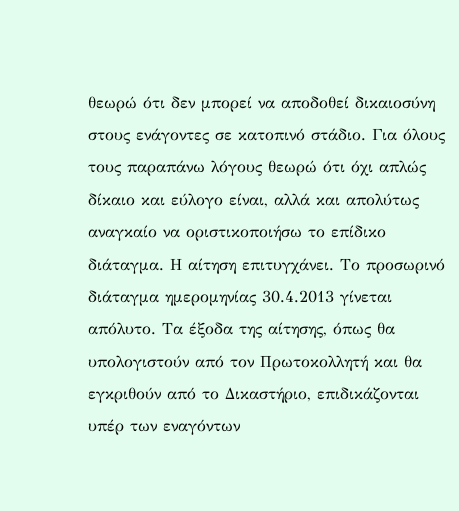θεωρώ ότι δεν μπορεί να αποδοθεί δικαιοσύνη στους ενάγοντες σε κατοπινό στάδιο. Για όλους τους παραπάνω λόγους θεωρώ ότι όχι απλώς δίκαιο και εύλογο είναι, αλλά και απολύτως αναγκαίο να οριστικοποιήσω το επίδικο διάταγμα. Η αίτηση επιτυγχάνει. Το προσωρινό διάταγμα ημερομηνίας 30.4.2013 γίνεται απόλυτο. Τα έξοδα της αίτησης, όπως θα υπολογιστούν από τον Πρωτοκολλητή και θα εγκριθούν από το Δικαστήριο, επιδικάζονται υπέρ των εναγόντων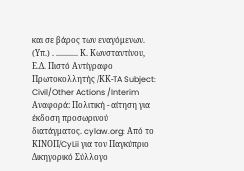και σε βάρος των εναγόμενων. (Υπ.) . ........... Κ. Κωνσταντίνου, Ε.Δ. Πιστό Αντίγραφο Πρωτοκολλητής /ΚΚ-TA Subject: Civil/Other Actions /Interim Αναφορά: Πολιτική - αίτηση για έκδοση προσωρινού διατάγματος. cylaw.org: Από το ΚΙΝOΠ/CyLii για τον Παγκύπριο Δικηγορικό Σύλλογο